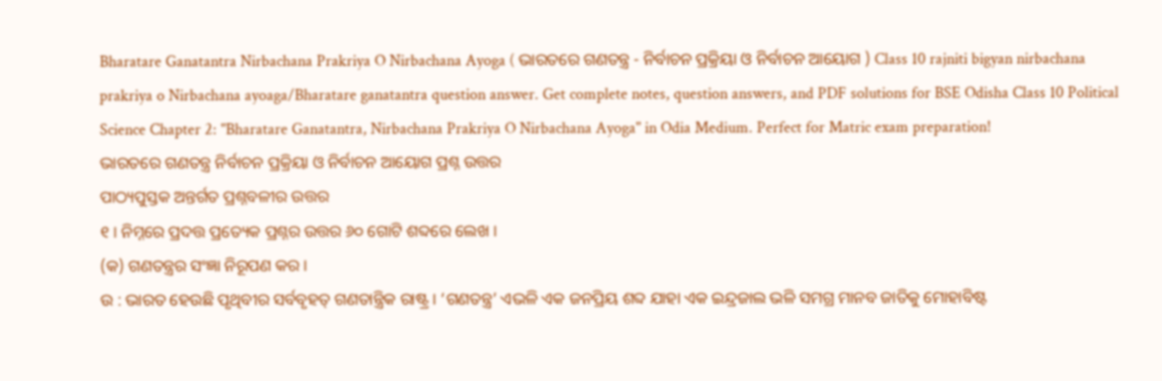Bharatare Ganatantra Nirbachana Prakriya O Nirbachana Ayoga ( ଭାରତରେ ଗଣତନ୍ତ୍ର - ନିର୍ବାଚନ ପ୍ରକ୍ରିୟା ଓ ନିର୍ବାଚନ ଆୟୋଗ ) Class 10 rajniti bigyan nirbachana prakriya o Nirbachana ayoaga/Bharatare ganatantra question answer. Get complete notes, question answers, and PDF solutions for BSE Odisha Class 10 Political Science Chapter 2: "Bharatare Ganatantra, Nirbachana Prakriya O Nirbachana Ayoga" in Odia Medium. Perfect for Matric exam preparation!
ଭାରତରେ ଗଣତନ୍ତ୍ର ନିର୍ବାଚନ ପ୍ରକ୍ରିୟା ଓ ନିର୍ବାଚନ ଆୟୋଗ ପ୍ରଶ୍ନ ଉତ୍ତର
ପାଠ୍ୟପୁସ୍ତକ ଅନ୍ତର୍ଗତ ପ୍ରଶ୍ନବଳୀର ଉତ୍ତର
୧ । ନିମ୍ନରେ ପ୍ରଦତ୍ତ ପ୍ରତ୍ୟେକ ପ୍ରଶ୍ନର ଉତ୍ତର ୬୦ ଗୋଟି ଶବ୍ଦରେ ଲେଖ ।
(କ) ଗଣତନ୍ତ୍ରର ସଂଜ୍ଞା ନିରୂପଣ କର ।
ଉ : ଭାରତ ହେଉଛି ପୃଥିବୀର ସର୍ବବୃହତ୍ ଗଣତାନ୍ତ୍ରିକ ରାଷ୍ଟ୍ର । ‘ଗଣତନ୍ତ୍ର’ ଏଭଳି ଏକ ଜନପ୍ରିୟ ଶବ୍ଦ ଯାହା ଏକ ଇନ୍ଦ୍ରଜାଲ ଭଳି ସମଗ୍ର ମାନବ ଜାତିକୁ ମୋହାବିଷ୍ଟ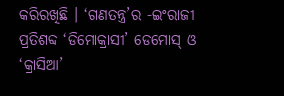କରିରଖିଛି । ‘ଗଣତନ୍ତ୍ର’ର -ଇଂରାଜୀ ପ୍ରତିଶବ୍ଦ ‘ଡିମୋକ୍ରାସୀ’ ଡେମୋସ୍ ଓ ‘କ୍ରାସିଆ’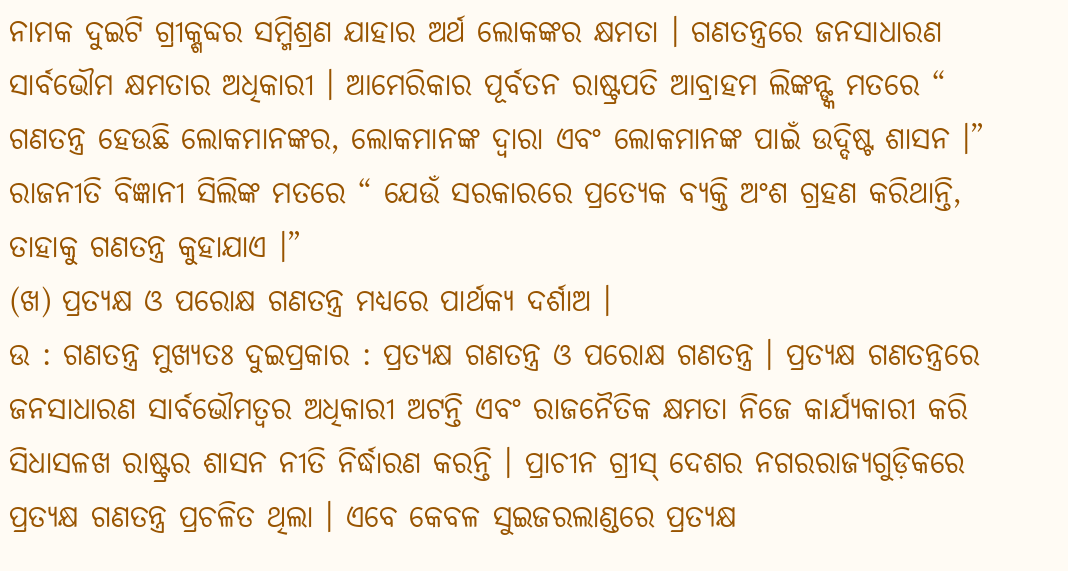ନାମକ ଦୁଇଟି ଗ୍ରୀକ୍ଶବ୍ଦର ସମ୍ମିଶ୍ରଣ ଯାହାର ଅର୍ଥ ଲୋକଙ୍କର କ୍ଷମତା । ଗଣତନ୍ତ୍ରରେ ଜନସାଧାରଣ ସାର୍ବଭୌମ କ୍ଷମତାର ଅଧିକାରୀ । ଆମେରିକାର ପୂର୍ବତନ ରାଷ୍ଟ୍ରପତି ଆବ୍ରାହମ ଲିଙ୍କନ୍ଙ୍କ ମତରେ “ ଗଣତନ୍ତ୍ର ହେଉଛି ଲୋକମାନଙ୍କର, ଲୋକମାନଙ୍କ ଦ୍ଵାରା ଏବଂ ଲୋକମାନଙ୍କ ପାଇଁ ଉଦ୍ଦିଷ୍ଟ ଶାସନ ।” ରାଜନୀତି ବିଜ୍ଞାନୀ ସିଲିଙ୍କ ମତରେ “ ଯେଉଁ ସରକାରରେ ପ୍ରତ୍ୟେକ ବ୍ୟକ୍ତି ଅଂଶ ଗ୍ରହଣ କରିଥାନ୍ତି, ତାହାକୁ ଗଣତନ୍ତ୍ର କୁହାଯାଏ ।”
(ଖ) ପ୍ରତ୍ୟକ୍ଷ ଓ ପରୋକ୍ଷ ଗଣତନ୍ତ୍ର ମଧ୍ୟରେ ପାର୍ଥକ୍ୟ ଦର୍ଶାଅ ।
ଉ : ଗଣତନ୍ତ୍ର ମୁଖ୍ୟତଃ ଦୁଇପ୍ରକାର : ପ୍ରତ୍ୟକ୍ଷ ଗଣତନ୍ତ୍ର ଓ ପରୋକ୍ଷ ଗଣତନ୍ତ୍ର । ପ୍ରତ୍ୟକ୍ଷ ଗଣତନ୍ତ୍ରରେ ଜନସାଧାରଣ ସାର୍ବଭୌମତ୍ୱର ଅଧିକାରୀ ଅଟନ୍ତି ଏବଂ ରାଜନୈତିକ କ୍ଷମତା ନିଜେ କାର୍ଯ୍ୟକାରୀ କରି ସିଧାସଳଖ ରାଷ୍ଟ୍ରର ଶାସନ ନୀତି ନିର୍ଦ୍ଧାରଣ କରନ୍ତି । ପ୍ରାଚୀନ ଗ୍ରୀସ୍ ଦେଶର ନଗରରାଜ୍ୟଗୁଡ଼ିକରେ ପ୍ରତ୍ୟକ୍ଷ ଗଣତନ୍ତ୍ର ପ୍ରଚଳିତ ଥିଲା । ଏବେ କେବଳ ସୁଇଜରଲାଣ୍ଡରେ ପ୍ରତ୍ୟକ୍ଷ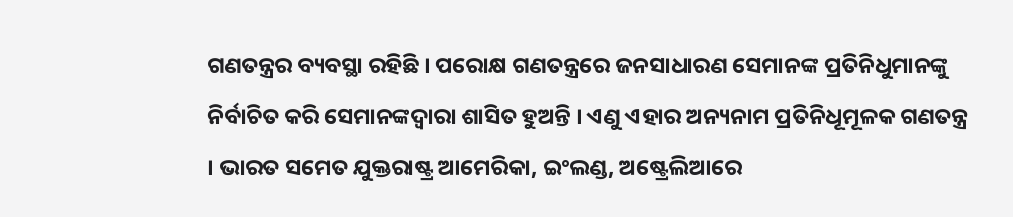ଗଣତନ୍ତ୍ରର ବ୍ୟବସ୍ଥା ରହିଛି । ପରୋକ୍ଷ ଗଣତନ୍ତ୍ରରେ ଜନସାଧାରଣ ସେମାନଙ୍କ ପ୍ରତିନିଧୁମାନଙ୍କୁ ନିର୍ବାଚିତ କରି ସେମାନଙ୍କଦ୍ୱାରା ଶାସିତ ହୁଅନ୍ତି । ଏଣୁ ଏହାର ଅନ୍ୟନାମ ପ୍ରତିନିଧୂମୂଳକ ଗଣତନ୍ତ୍ର । ଭାରତ ସମେତ ଯୁକ୍ତରାଷ୍ଟ୍ର ଆମେରିକା, ଇଂଲଣ୍ଡ, ଅଷ୍ଟ୍ରେଲିଆରେ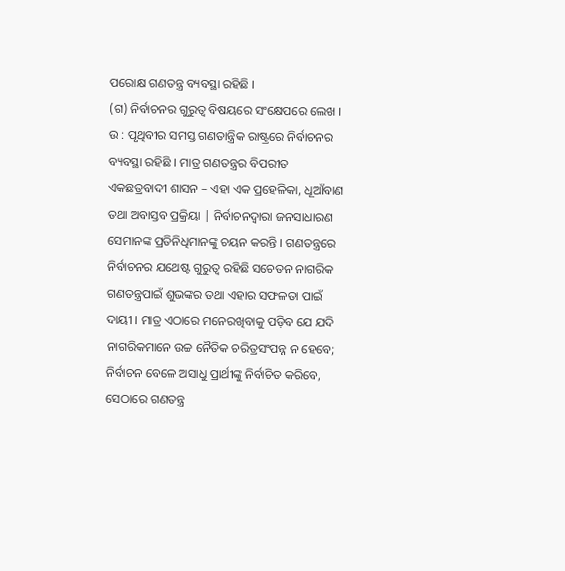ପରୋକ୍ଷ ଗଣତନ୍ତ୍ର ବ୍ୟବସ୍ଥା ରହିଛି ।
(ଗ) ନିର୍ବାଚନର ଗୁରୁତ୍ବ ବିଷୟରେ ସଂକ୍ଷେପରେ ଲେଖ ।
ଉ : ପୃଥିବୀର ସମସ୍ତ ଗଣତାନ୍ତ୍ରିକ ରାଷ୍ଟ୍ରରେ ନିର୍ବାଚନର ବ୍ୟବସ୍ଥା ରହିଛି । ମାତ୍ର ଗଣତନ୍ତ୍ରର ବିପରୀତ ଏକଛତ୍ରବାଦୀ ଶାସନ – ଏହା ଏକ ପ୍ରହେଳିକା, ଧୂଆଁବାଣ ତଥା ଅବାସ୍ତବ ପ୍ରକ୍ରିୟା | ନିର୍ବାଚନଦ୍ବାରା ଜନସାଧାରଣ ସେମାନଙ୍କ ପ୍ରତିନିଧିମାନଙ୍କୁ ଚୟନ କରନ୍ତି । ଗଣତନ୍ତ୍ରରେ ନିର୍ବାଚନର ଯଥେଷ୍ଟ ଗୁରୁତ୍ଵ ରହିଛି ସଚେତନ ନାଗରିକ ଗଣତନ୍ତ୍ରପାଇଁ ଶୁଭଙ୍କର ତଥା ଏହାର ସଫଳତା ପାଇଁ ଦାୟୀ । ମାତ୍ର ଏଠାରେ ମନେରଖିବାକୁ ପଡ଼ିବ ଯେ ଯଦି ନାଗରିକମାନେ ଉଚ୍ଚ ନୈତିକ ଚରିତ୍ରସଂପନ୍ନ ନ ହେବେ; ନିର୍ବାଚନ ବେଳେ ଅସାଧୁ ପ୍ରାର୍ଥୀଙ୍କୁ ନିର୍ବାଚିତ କରିବେ, ସେଠାରେ ଗଣତନ୍ତ୍ର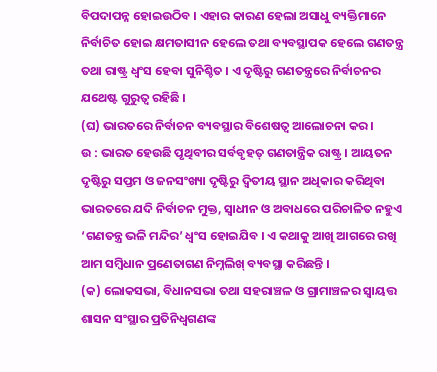ବିପଦାପନ୍ନ ହୋଇଉଠିବ । ଏହାର କାରଣ ହେଲା ଅସାଧୁ ବ୍ୟକ୍ତିମାନେ ନିର୍ବାଚିତ ହୋଇ କ୍ଷମତାସୀନ ହେଲେ ତଥା ବ୍ୟବସ୍ଥାପକ ହେଲେ ଗଣତନ୍ତ୍ର ତଥା ରାଷ୍ଟ୍ର ଧ୍ବଂସ ହେବା ସୁନିଶ୍ଚିତ । ଏ ଦୃଷ୍ଟିରୁ ଗଣତନ୍ତ୍ରରେ ନିର୍ବାଚନର ଯଥେଷ୍ଟ ଗୁରୁତ୍ଵ ରହିଛି ।
(ଘ) ଭାରତରେ ନିର୍ବାଚନ ବ୍ୟବସ୍ଥାର ବିଶେଷତ୍ବ ଆଲୋଚନା କର ।
ଉ : ଭାରତ ହେଉଛି ପୃଥିବୀର ସର୍ବବୃହତ୍ ଗଣତାନ୍ତ୍ରିକ ରାଷ୍ଟ୍ର । ଆୟତନ ଦୃଷ୍ଟିରୁ ସପ୍ତମ ଓ ଜନସଂଖ୍ୟା ଦୃଷ୍ଟିରୁ ଦ୍ବିତୀୟ ସ୍ଥାନ ଅଧିକାର କରିଥିବା ଭାରତରେ ଯଦି ନିର୍ବାଚନ ମୁକ୍ତ, ସ୍ଵାଧୀନ ଓ ଅବାଧରେ ପରିଚାଳିତ ନହୁଏ ‘ଗଣତନ୍ତ୍ର ଭଳି ମନ୍ଦିର’ ଧ୍ଵଂସ ହୋଇଯିବ । ଏ କଥାକୁ ଆଖି ଆଗରେ ରଖି ଆମ ସମ୍ବିଧାନ ପ୍ରଣେତାଗଣ ନିମ୍ନଲିଖ୍ ବ୍ୟବସ୍ଥା କରିଛନ୍ତି ।
(କ) ଲୋକସଭା, ବିଧାନସଭା ତଥା ସହରାଞ୍ଚଳ ଓ ଗ୍ରାମାଞ୍ଚଳର ସ୍ୱାୟତ୍ତ ଶାସନ ସଂସ୍ଥାର ପ୍ରତିନିଧ୍ଵଗଣଙ୍କ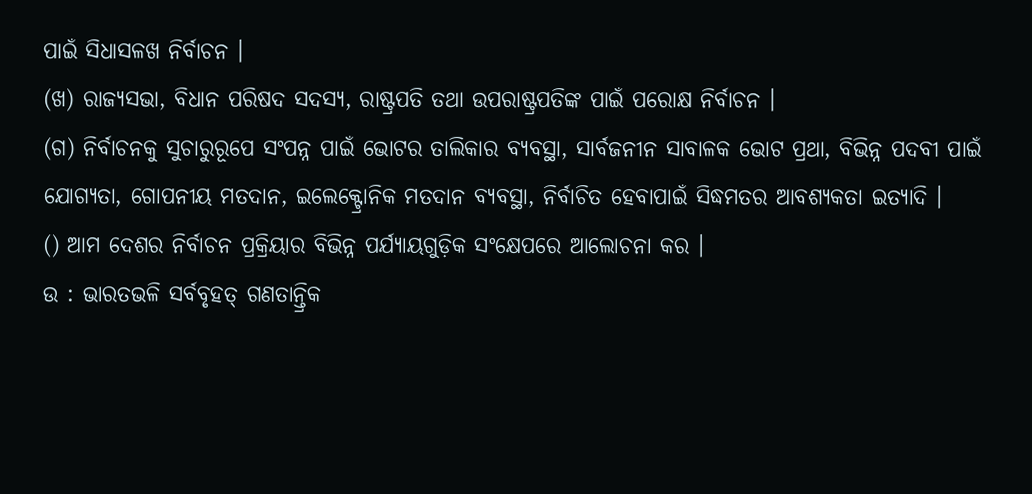ପାଇଁ ସିଧାସଳଖ ନିର୍ବାଚନ ।
(ଖ) ରାଜ୍ୟସଭା, ବିଧାନ ପରିଷଦ ସଦସ୍ୟ, ରାଷ୍ଟ୍ରପତି ତଥା ଉପରାଷ୍ଟ୍ରପତିଙ୍କ ପାଇଁ ପରୋକ୍ଷ ନିର୍ବାଚନ ।
(ଗ) ନିର୍ବାଚନକୁ ସୁଚାରୁରୂପେ ସଂପନ୍ନ ପାଇଁ ଭୋଟର ତାଲିକାର ବ୍ୟବସ୍ଥା, ସାର୍ବଜନୀନ ସାବାଳକ ଭୋଟ ପ୍ରଥା, ବିଭିନ୍ନ ପଦବୀ ପାଇଁ ଯୋଗ୍ୟତା, ଗୋପନୀୟ ମତଦାନ, ଇଲେକ୍ଟ୍ରୋନିକ ମତଦାନ ବ୍ୟବସ୍ଥା, ନିର୍ବାଚିତ ହେବାପାଇଁ ସିଦ୍ଧମତର ଆବଶ୍ୟକତା ଇତ୍ୟାଦି ।
() ଆମ ଦେଶର ନିର୍ବାଚନ ପ୍ରକ୍ରିୟାର ବିଭିନ୍ନ ପର୍ଯ୍ୟାୟଗୁଡ଼ିକ ସଂକ୍ଷେପରେ ଆଲୋଚନା କର ।
ଉ : ଭାରତଭଳି ସର୍ବବୃହତ୍ ଗଣତାନ୍ତ୍ରିକ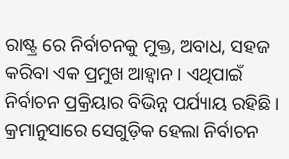ରାଷ୍ଟ୍ର ରେ ନିର୍ବାଚନକୁ ମୁକ୍ତ, ଅବାଧ, ସହଜ କରିବା ଏକ ପ୍ରମୁଖ ଆହ୍ବାନ । ଏଥିପାଇଁ ନିର୍ବାଚନ ପ୍ରକ୍ରିୟାର ବିଭିନ୍ନ ପର୍ଯ୍ୟାୟ ରହିଛି । କ୍ରମାନୁସାରେ ସେଗୁଡ଼ିକ ହେଲା ନିର୍ବାଚନ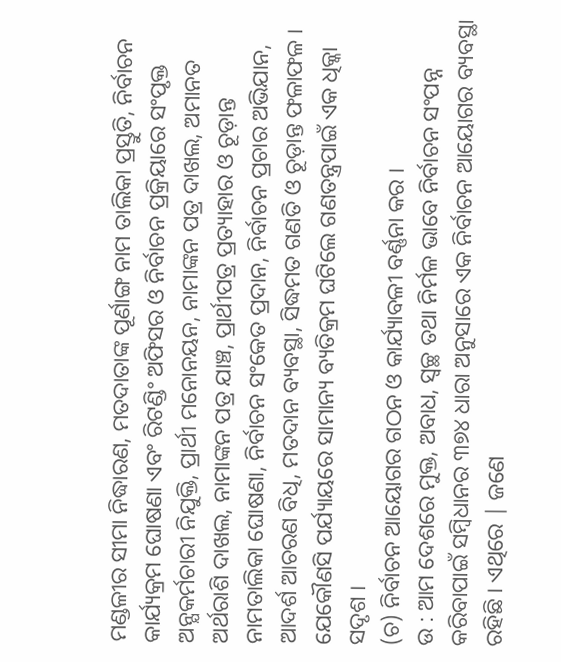ମଣ୍ଡଳୀର ସୀମା ନିଦ୍ଧାରଣ, ମତଦାତାଙ୍କ ପୂର୍ଣାଙ୍ଗ ନାମ ତାଲିକା ପ୍ରସ୍ତୁତି, ନିର୍ବାଚନ କାର୍ଯ୍ୟକ୍ରମ ଘୋଷଣା ଏବଂ ରିଟଣ୍ଡିଂ ଅଫିସର ଓ ନିର୍ବାଚନ ପ୍ରକ୍ରିୟାରେ ସଂପୃକ୍ତ ଅନ୍ଯକର୍ମଚାରୀ ନିଯୁକ୍ତି, ପ୍ରାର୍ଥୀ ମନୋନୟନ, ନାମାଙ୍କନ ପତ୍ର ଦାଖଲ, ଅମାନତ ଅର୍ଥରାଶି ଦାଖଲ, ନାମାଙ୍କନ ପତ୍ର ଯାଞ୍ଚ, ପ୍ରାର୍ଥୀପତ୍ର ପ୍ରତ୍ୟାହାର ଓ ଚୂଡ଼ାନ୍ତ ନାମତାଲିକା ଘୋଷଣା, ନିର୍ବାଚନ ସଂକେତ ପ୍ରଦାନ, ନିର୍ବାଚନ ପ୍ରଚାର ଅଭିଯାନ, ଆଦର୍ଶ ଆଚରଣ ବିଧି, ମତଦାନ ବ୍ୟବସ୍ଥା, ସିଦ୍ଧମତ ଗଣତି ଓ ଚୂଡ଼ାନ୍ତ ଫଳାଫଳ । ଯେକୌଣସି ପର୍ଯ୍ୟାୟରେ ସାମାନ୍ୟ ବ୍ୟତିକ୍ରମ ଘଟିଲେ ଗଣତନ୍ତ୍ରପାଇଁ ଏକ ଧିକ୍କା ସଦୃଶ ।
(ଚ) ନିର୍ବାଚନ ଆୟୋଗର ଗଠନ ଓ କାର୍ଯ୍ୟାବଳୀ ବର୍ଣ୍ଣନା କର ।
ଉ : ଆମ ଦେଶରେ ମୁକ୍ତ, ଅବାଧ, ସ୍ଵଚ୍ଛ ତଥା ନିର୍ମଳ ଭାବେ ନିର୍ବାଚନ ସଂପନ୍ନ କରିବାପାଇଁ ସମ୍ବିଧାନର ୩୭୪ ଧାରା ଅନୁସାରେ ଏକ ନିର୍ବାଚନ ଆୟୋଗର ବ୍ୟବସ୍ଥା ରହିଛି । ଏଥିରେ | ଜଣେ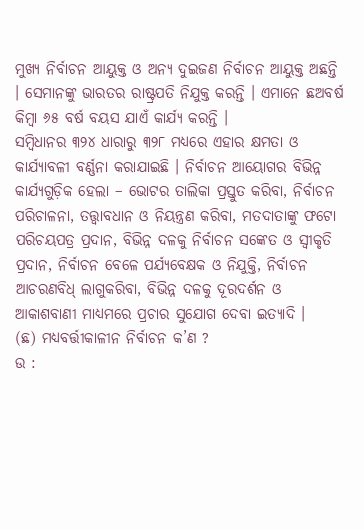ମୁଖ୍ୟ ନିର୍ବାଚନ ଆୟୁକ୍ତ ଓ ଅନ୍ୟ ଦୁଇଜଣ ନିର୍ବାଚନ ଆୟୁକ୍ତ ଅଛନ୍ତି । ସେମାନଙ୍କୁ ଭାରତର ରାଷ୍ଟ୍ରପତି ନିଯୁକ୍ତ କରନ୍ତି । ଏମାନେ ଛଅବର୍ଷ କିମ୍ବା ୬୫ ବର୍ଷ ବୟସ ଯାଏଁ କାର୍ଯ୍ୟ କରନ୍ତି ।
ସମ୍ବିଧାନର ୩୨୪ ଧାରାରୁ ୩୨୮ ମଧ୍ୟରେ ଏହାର କ୍ଷମତା ଓ କାର୍ଯ୍ୟାବଳୀ ବର୍ଣ୍ଣନା କରାଯାଇଛି । ନିର୍ବାଚନ ଆୟୋଗର ବିଭିନ୍ନ କାର୍ଯ୍ୟଗୁଡ଼ିକ ହେଲା – ଭୋଟର ତାଲିକା ପ୍ରସ୍ତୁତ କରିବା, ନିର୍ବାଚନ ପରିଚାଳନା, ତତ୍ତ୍ୱାବଧାନ ଓ ନିୟନ୍ତ୍ରଣ କରିବା, ମତଦାତାଙ୍କୁ ଫଟୋ ପରିଚୟପତ୍ର ପ୍ରଦାନ, ବିଭିନ୍ନ ଦଳକୁ ନିର୍ବାଚନ ସଙ୍କେତ ଓ ସ୍ୱୀକୃତି ପ୍ରଦାନ, ନିର୍ବାଚନ ବେଳେ ପର୍ଯ୍ୟବେକ୍ଷକ ଓ ନିଯୁକ୍ତି, ନିର୍ବାଚନ ଆଚରଣବିଧ୍ ଲାଗୁକରିବା, ବିଭିନ୍ନ ଦଳକୁ ଦୂରଦର୍ଶନ ଓ ଆକାଶବାଣୀ ମାଧ୍ୟମରେ ପ୍ରଚାର ସୁଯୋଗ ଦେବା ଇତ୍ୟାଦି ।
(ଛ) ମଧ୍ୟବର୍ତ୍ତୀକାଳୀନ ନିର୍ବାଚନ କ’ଣ ?
ଉ :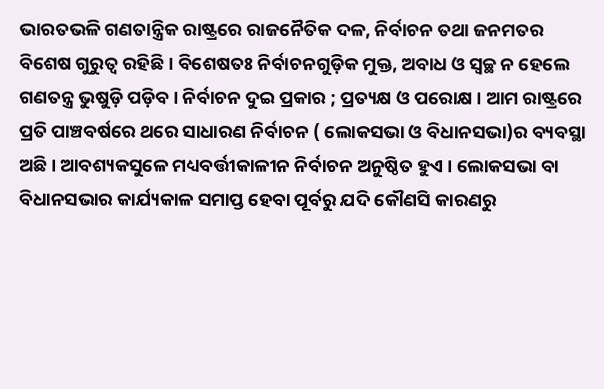ଭାରତଭଳି ଗଣତାନ୍ତ୍ରିକ ରାଷ୍ଟ୍ରରେ ରାଜନୈତିକ ଦଳ, ନିର୍ବାଚନ ତଥା ଜନମତର ବିଶେଷ ଗୁରୁତ୍ଵ ରହିଛି । ବିଶେଷତଃ ନିର୍ବାଚନଗୁଡ଼ିକ ମୁକ୍ତ, ଅବାଧ ଓ ସ୍ୱଚ୍ଛ ନ ହେଲେ ଗଣତନ୍ତ୍ର ଭୁଷୁଡ଼ି ପଡ଼ିବ । ନିର୍ବାଚନ ଦୁଇ ପ୍ରକାର ; ପ୍ରତ୍ୟକ୍ଷ ଓ ପରୋକ୍ଷ । ଆମ ରାଷ୍ଟ୍ରରେ ପ୍ରତି ପାଞ୍ଚବର୍ଷରେ ଥରେ ସାଧାରଣ ନିର୍ବାଚନ ( ଲୋକସଭା ଓ ବିଧାନସଭା)ର ବ୍ୟବସ୍ଥା ଅଛି । ଆବଶ୍ୟକସୁଳେ ମଧ୍ୟବର୍ତ୍ତୀକାଳୀନ ନିର୍ବାଚନ ଅନୁଷ୍ଠିତ ହୁଏ । ଲୋକସଭା ବା ବିଧାନସଭାର କାର୍ଯ୍ୟକାଳ ସମାପ୍ତ ହେବା ପୂର୍ବରୁ ଯଦି କୌଣସି କାରଣରୁ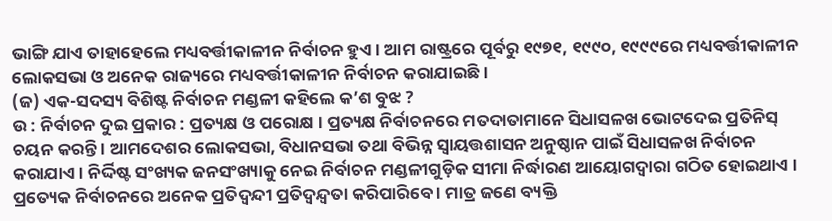ଭାଙ୍ଗି ଯାଏ ତାହାହେଲେ ମଧ୍ୟବର୍ତ୍ତୀକାଳୀନ ନିର୍ବାଚନ ହୁଏ । ଆମ ରାଷ୍ଟ୍ରରେ ପୂର୍ବରୁ ୧୯୭୧, ୧୯୯୦, ୧୯୯୯ରେ ମଧ୍ୟବର୍ତ୍ତୀକାଳୀନ ଲୋକସଭା ଓ ଅନେକ ରାଜ୍ୟରେ ମଧ୍ୟବର୍ତ୍ତୀକାଳୀନ ନିର୍ବାଚନ କରାଯାଇଛି ।
(ଜ) ଏକ-ସଦସ୍ୟ ବିଶିଷ୍ଟ ନିର୍ବାଚନ ମଣ୍ଡଳୀ କହିଲେ କ’ଶ ବୁଝ ?
ଉ : ନିର୍ବାଚନ ଦୁଇ ପ୍ରକାର : ପ୍ରତ୍ୟକ୍ଷ ଓ ପରୋକ୍ଷ । ପ୍ରତ୍ୟକ୍ଷ ନିର୍ବାଚନରେ ମତଦାତାମାନେ ସିଧାସଳଖ ଭୋଟଦେଇ ପ୍ରତିନିସ୍ ଚୟନ କରନ୍ତି । ଆମଦେଶର ଲୋକସଭା, ବିଧାନସଭା ତଥା ବିଭିନ୍ନ ସ୍ୱାୟତ୍ତଶାସନ ଅନୁଷ୍ଠାନ ପାଇଁ ସିଧାସଳଖ ନିର୍ବାଚନ କରାଯାଏ । ନିର୍ଦ୍ଦିଷ୍ଟ ସଂଖ୍ୟକ ଜନସଂଖ୍ୟାକୁ ନେଇ ନିର୍ବାଚନ ମଣ୍ଡଳୀଗୁଡ଼ିକ ସୀମା ନିର୍ଦ୍ଧାରଣ ଆୟୋଗଦ୍ଵାରା ଗଠିତ ହୋଇଥାଏ । ପ୍ରତ୍ୟେକ ନିର୍ବାଚନରେ ଅନେକ ପ୍ରତିଦ୍ବନ୍ଦୀ ପ୍ରତିଦ୍ବନ୍ଦ୍ବତା କରିପାରିବେ । ମାତ୍ର ଜଣେ ବ୍ୟକ୍ତି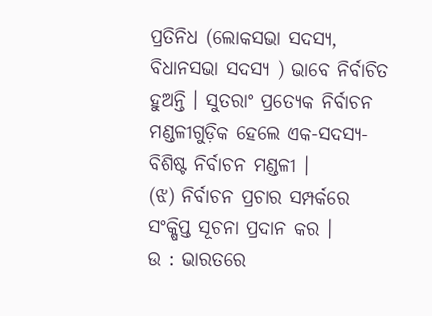ପ୍ରତିନିଧ (ଲୋକସଭା ସଦସ୍ୟ, ବିଧାନସଭା ସଦସ୍ୟ ) ଭାବେ ନିର୍ବାଚିତ ହୁଅନ୍ତି । ସୁତରାଂ ପ୍ରତ୍ୟେକ ନିର୍ବାଚନ ମଣ୍ଡଳୀଗୁଡ଼ିକ ହେଲେ ଏକ-ସଦସ୍ୟ-ବିଶିଷ୍ଟ ନିର୍ବାଚନ ମଣ୍ଡଳୀ ।
(ଝ) ନିର୍ବାଚନ ପ୍ରଚାର ସମ୍ପର୍କରେ ସଂକ୍ଷିପ୍ତ ସୂଚନା ପ୍ରଦାନ କର ।
ଉ : ଭାରତରେ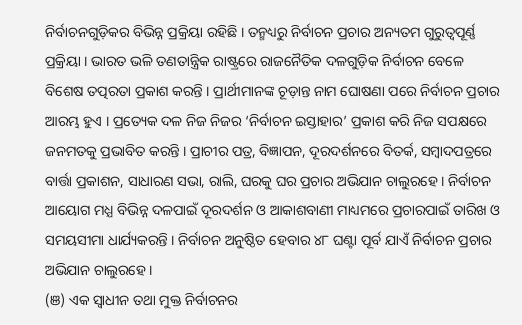ନିର୍ବାଚନଗୁଡ଼ିକର ବିଭିନ୍ନ ପ୍ରକ୍ରିୟା ରହିଛି । ତନ୍ମଧ୍ୟରୁ ନିର୍ବାଚନ ପ୍ରଚାର ଅନ୍ୟତମ ଗୁରୁତ୍ବପୂର୍ଣ୍ଣ ପ୍ରକ୍ରିୟା । ଭାରତ ଭଳି ତଣତାନ୍ତ୍ରିକ ରାଷ୍ଟ୍ରରେ ରାଜନୈତିକ ଦଳଗୁଡ଼ିକ ନିର୍ବାଚନ ବେଳେ ବିଶେଷ ତତ୍ପରତା ପ୍ରକାଶ କରନ୍ତି । ପ୍ରାର୍ଥୀମାନଙ୍କ ଚୂଡ଼ାନ୍ତ ନାମ ଘୋଷଣା ପରେ ନିର୍ବାଚନ ପ୍ରଚାର ଆରମ୍ଭ ହୁଏ । ପ୍ରତ୍ୟେକ ଦଳ ନିଜ ନିଜର ‘ନିର୍ବାଚନ ଇସ୍ତାହାର’ ପ୍ରକାଶ କରି ନିଜ ସପକ୍ଷରେ ଜନମତକୁ ପ୍ରଭାବିତ କରନ୍ତି । ପ୍ରାଚୀର ପତ୍ର, ବିଜ୍ଞାପନ, ଦୂରଦର୍ଶନରେ ବିତର୍କ, ସମ୍ବାଦପତ୍ରରେ ବାର୍ତ୍ତା ପ୍ରକାଶନ, ସାଧାରଣ ସଭା, ରାଲି, ଘରକୁ ଘର ପ୍ରଚାର ଅଭିଯାନ ଚାଲୁରହେ । ନିର୍ବାଚନ ଆୟୋଗ ମଧ୍ଯ ବିଭିନ୍ନ ଦଳପାଇଁ ଦୂରଦର୍ଶନ ଓ ଆକାଶବାଣୀ ମାଧ୍ୟମରେ ପ୍ରଚାରପାଇଁ ତାରିଖ ଓ ସମୟସୀମା ଧାର୍ଯ୍ୟକରନ୍ତି । ନିର୍ବାଚନ ଅନୁଷ୍ଠିତ ହେବାର ୪୮ ଘଣ୍ଟା ପୂର୍ବ ଯାଏଁ ନିର୍ବାଚନ ପ୍ରଚାର ଅଭିଯାନ ଚାଲୁରହେ ।
(ଞ) ଏକ ସ୍ୱାଧୀନ ତଥା ମୁକ୍ତ ନିର୍ବାଚନର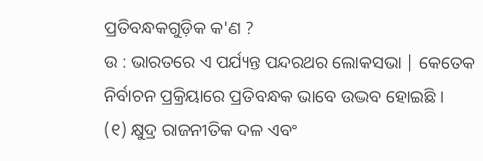ପ୍ରତିବନ୍ଧକଗୁଡ଼ିକ କ'ଣ ?
ଉ : ଭାରତରେ ଏ ପର୍ଯ୍ୟନ୍ତ ପନ୍ଦରଥର ଲୋକସଭା | କେତେକ ନିର୍ବାଚନ ପ୍ରକ୍ରିୟାରେ ପ୍ରତିବନ୍ଧକ ଭାବେ ଉଦ୍ଭବ ହୋଇଛି ।
(୧) କ୍ଷୁଦ୍ର ରାଜନୀତିକ ଦଳ ଏବଂ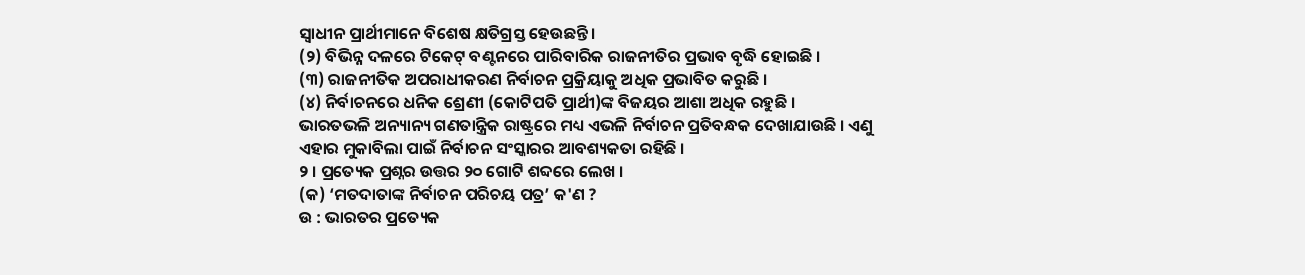ସ୍ଵାଧୀନ ପ୍ରାର୍ଥୀମାନେ ବିଶେଷ କ୍ଷତିଗ୍ରସ୍ତ ହେଉଛନ୍ତି ।
(୨) ବିଭିନ୍ନ ଦଳରେ ଟିକେଟ୍ ବଣ୍ଟନରେ ପାରିବାରିକ ରାଜନୀତିର ପ୍ରଭାବ ବୃଦ୍ଧି ହୋଇଛି ।
(୩) ରାଜନୀତିକ ଅପରାଧୀକରଣ ନିର୍ବାଚନ ପ୍ରକ୍ରିୟାକୁ ଅଧିକ ପ୍ରଭାବିତ କରୁଛି ।
(୪) ନିର୍ବାଚନରେ ଧନିକ ଶ୍ରେଣୀ (କୋଟିପତି ପ୍ରାର୍ଥୀ)ଙ୍କ ବିଜୟର ଆଶା ଅଧିକ ରହୁଛି ।
ଭାରତଭଳି ଅନ୍ୟାନ୍ୟ ଗଣତାନ୍ତ୍ରିକ ରାଷ୍ଟ୍ରରେ ମଧ୍ୟ ଏଭଳି ନିର୍ବାଚନ ପ୍ରତିବନ୍ଧକ ଦେଖାଯାଉଛି । ଏଣୁ ଏହାର ମୁକାବିଲା ପାଇଁ ନିର୍ବାଚନ ସଂସ୍କାରର ଆବଶ୍ୟକତା ରହିଛି ।
୨ । ପ୍ରତ୍ୟେକ ପ୍ରଶ୍ନର ଉତ୍ତର ୨୦ ଗୋଟି ଶବ୍ଦରେ ଲେଖ ।
(କ) ‘ମତଦାତାଙ୍କ ନିର୍ବାଚନ ପରିଚୟ ପତ୍ର’ କ'ଣ ?
ଉ : ଭାରତର ପ୍ରତ୍ୟେକ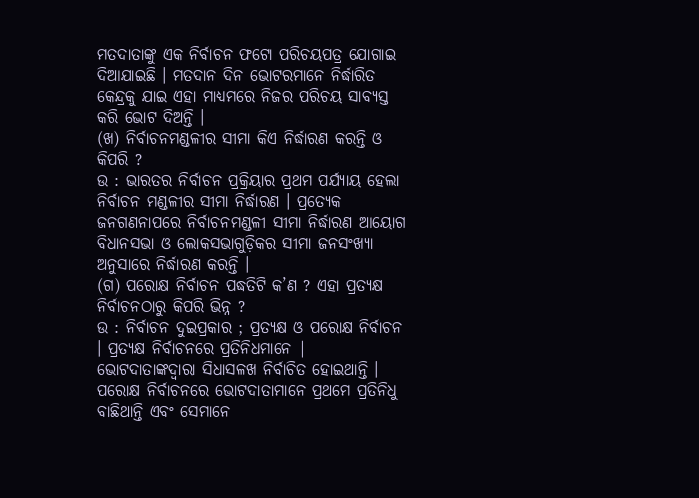ମତଦାତାଙ୍କୁ ଏକ ନିର୍ବାଚନ ଫଟୋ ପରିଚୟପତ୍ର ଯୋଗାଇ ଦିଆଯାଇଛି । ମତଦାନ ଦିନ ଭୋଟରମାନେ ନିର୍ଦ୍ଧାରିତ କେନ୍ଦ୍ରକୁ ଯାଇ ଏହା ମାଧ୍ୟମରେ ନିଜର ପରିଚୟ ସାବ୍ୟସ୍ତ କରି ଭୋଟ ଦିଅନ୍ତି ।
(ଖ) ନିର୍ବାଚନମଣ୍ଡଳୀର ସୀମା କିଏ ନିର୍ଦ୍ଧାରଣ କରନ୍ତି ଓ କିପରି ?
ଉ : ଭାରତର ନିର୍ବାଚନ ପ୍ରକ୍ରିୟାର ପ୍ରଥମ ପର୍ଯ୍ୟାୟ ହେଲା ନିର୍ବାଚନ ମଣ୍ଡଳୀର ସୀମା ନିର୍ଦ୍ଧାରଣ । ପ୍ରତ୍ୟେକ ଜନଗଣନାପରେ ନିର୍ବାଚନମଣ୍ଡଳୀ ସୀମା ନିର୍ଦ୍ଧାରଣ ଆୟୋଗ ବିଧାନସଭା ଓ ଲୋକସଭାଗୁଡ଼ିକର ସୀମା ଜନସଂଖ୍ୟା ଅନୁସାରେ ନିର୍ଦ୍ଧାରଣ କରନ୍ତି ।
(ଗ) ପରୋକ୍ଷ ନିର୍ବାଚନ ପଦ୍ଧତିଟି କ’ଣ ? ଏହା ପ୍ରତ୍ୟକ୍ଷ ନିର୍ବାଚନଠାରୁ କିପରି ଭିନ୍ନ ?
ଉ : ନିର୍ବାଚନ ଦୁଇପ୍ରକାର ; ପ୍ରତ୍ୟକ୍ଷ ଓ ପରୋକ୍ଷ ନିର୍ବାଚନ । ପ୍ରତ୍ୟକ୍ଷ ନିର୍ବାଚନରେ ପ୍ରତିନିଧମାନେ | ଭୋଟଦାତାଙ୍କଦ୍ୱାରା ସିଧାସଳଖ ନିର୍ବାଚିତ ହୋଇଥାନ୍ତି । ପରୋକ୍ଷ ନିର୍ବାଚନରେ ଭୋଟଦାତାମାନେ ପ୍ରଥମେ ପ୍ରତିନିଧୁ ବାଛିଥାନ୍ତି ଏବଂ ସେମାନେ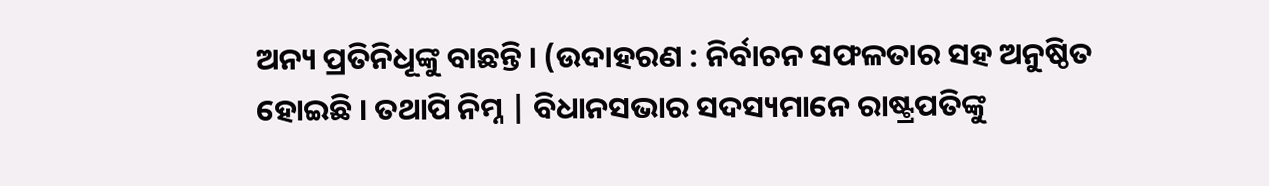ଅନ୍ୟ ପ୍ରତିନିଧୂଙ୍କୁ ବାଛନ୍ତି । (ଉଦାହରଣ : ନିର୍ବାଚନ ସଫଳତାର ସହ ଅନୁଷ୍ଠିତ ହୋଇଛି । ତଥାପି ନିମ୍ନ | ବିଧାନସଭାର ସଦସ୍ୟମାନେ ରାଷ୍ଟ୍ରପତିଙ୍କୁ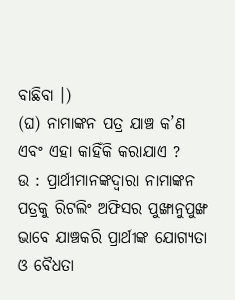ବାଛିବା ।)
(ଘ) ନାମାଙ୍କନ ପତ୍ର ଯାଞ୍ଚ କ’ଣ ଏବଂ ଏହା କାହିଁକି କରାଯାଏ ?
ଉ : ପ୍ରାର୍ଥୀମାନଙ୍କଦ୍ୱାରା ନାମାଙ୍କନ ପତ୍ରକୁ ରିଟଲିଂ ଅଫିସର ପୁଙ୍ଖାନୁପୁଙ୍ଖ ଭାବେ ଯାଞ୍ଚକରି ପ୍ରାର୍ଥୀଙ୍କ ଯୋଗ୍ୟତା ଓ ବୈଧତା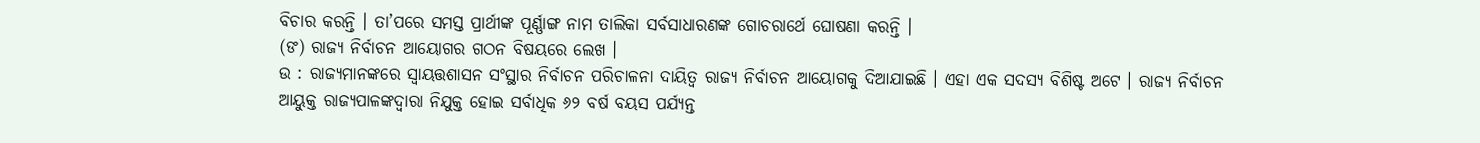ବିଚାର କରନ୍ତି । ତା’ପରେ ସମସ୍ତ ପ୍ରାର୍ଥୀଙ୍କ ପୂର୍ଣ୍ଣାଙ୍ଗ ନାମ ତାଲିକା ସର୍ବସାଧାରଣଙ୍କ ଗୋଚରାର୍ଥେ ଘୋଷଣା କରନ୍ତି ।
(ଙ) ରାଜ୍ୟ ନିର୍ବାଚନ ଆୟୋଗର ଗଠନ ବିଷୟରେ ଲେଖ ।
ଉ : ରାଜ୍ୟମାନଙ୍କରେ ସ୍ଵାୟତ୍ତଶାସନ ସଂସ୍ଥାର ନିର୍ବାଚନ ପରିଚାଳନା ଦାୟିତ୍ଵ ରାଜ୍ୟ ନିର୍ବାଚନ ଆୟୋଗକୁ ଦିଆଯାଇଛି । ଏହା ଏକ ସଦସ୍ୟ ବିଶିଷ୍ଟ ଅଟେ । ରାଜ୍ୟ ନିର୍ବାଚନ ଆୟୁକ୍ତ ରାଜ୍ୟପାଳଙ୍କଦ୍ବାରା ନିଯୁକ୍ତ ହୋଇ ସର୍ବାଧିକ ୬୨ ବର୍ଷ ବୟସ ପର୍ଯ୍ୟନ୍ତ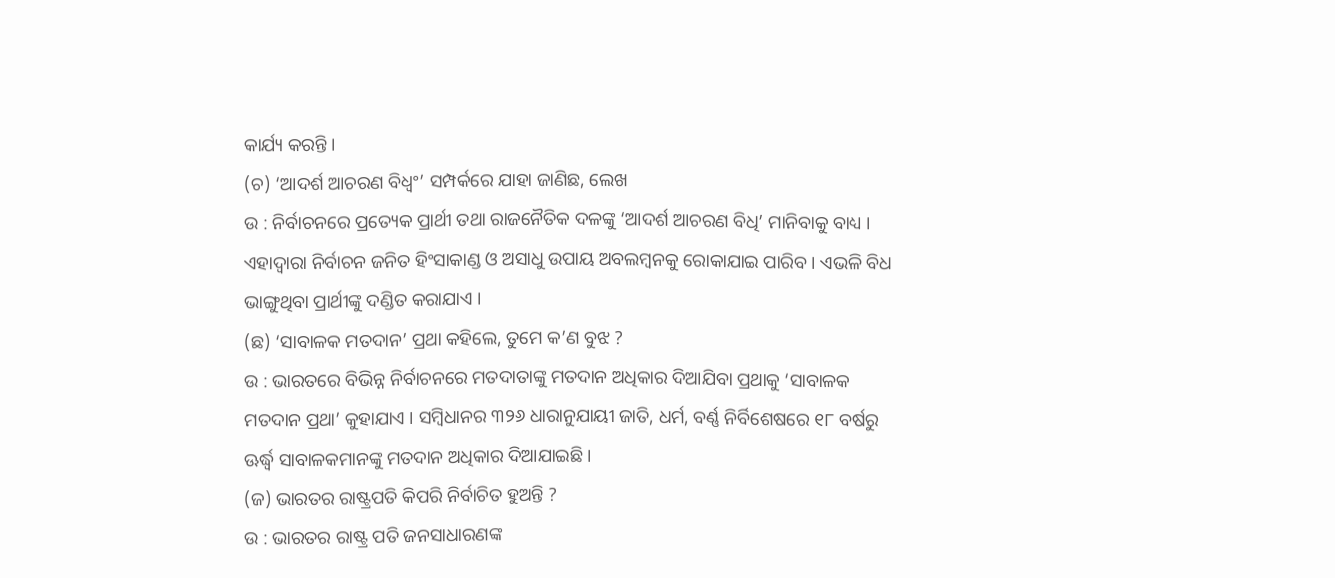କାର୍ଯ୍ୟ କରନ୍ତି ।
(ଚ) ‘ଆଦର୍ଶ ଆଚରଣ ବିଧ୍ୱଂ’ ସମ୍ପର୍କରେ ଯାହା ଜାଣିଛ, ଲେଖ
ଉ : ନିର୍ବାଚନରେ ପ୍ରତ୍ୟେକ ପ୍ରାର୍ଥୀ ତଥା ରାଜନୈତିକ ଦଳଙ୍କୁ ‘ଆଦର୍ଶ ଆଚରଣ ବିଧି’ ମାନିବାକୁ ବାଧ୍ୟ । ଏହାଦ୍ଵାରା ନିର୍ବାଚନ ଜନିତ ହିଂସାକାଣ୍ଡ ଓ ଅସାଧୁ ଉପାୟ ଅବଲମ୍ବନକୁ ରୋକାଯାଇ ପାରିବ । ଏଭଳି ବିଧ ଭାଙ୍ଗୁଥିବା ପ୍ରାର୍ଥୀଙ୍କୁ ଦଣ୍ଡିତ କରାଯାଏ ।
(ଛ) ‘ସାବାଳକ ମତଦାନ’ ପ୍ରଥା କହିଲେ, ତୁମେ କ’ଣ ବୁଝ ?
ଉ : ଭାରତରେ ବିଭିନ୍ନ ନିର୍ବାଚନରେ ମତଦାତାଙ୍କୁ ମତଦାନ ଅଧିକାର ଦିଆଯିବା ପ୍ରଥାକୁ ‘ସାବାଳକ ମତଦାନ ପ୍ରଥା’ କୁହାଯାଏ । ସମ୍ବିଧାନର ୩୨୬ ଧାରାନୁଯାୟୀ ଜାତି, ଧର୍ମ, ବର୍ଣ୍ଣ ନିର୍ବିଶେଷରେ ୧୮ ବର୍ଷରୁ ଊର୍ଦ୍ଧ୍ବ ସାବାଳକମାନଙ୍କୁ ମତଦାନ ଅଧିକାର ଦିଆଯାଇଛି ।
(ଜ) ଭାରତର ରାଷ୍ଟ୍ରପତି କିପରି ନିର୍ବାଚିତ ହୁଅନ୍ତି ?
ଉ : ଭାରତର ରାଷ୍ଟ୍ର ପତି ଜନସାଧାରଣଙ୍କ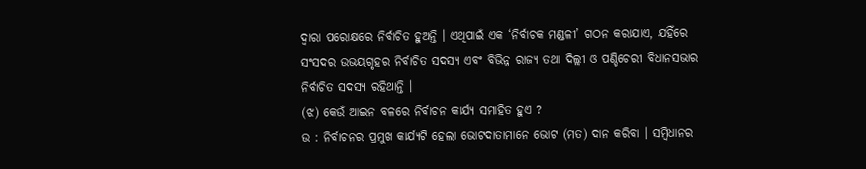ଦ୍ଵାରା ପରୋକ୍ଷରେ ନିର୍ବାଚିତ ହୁଅନ୍ତି । ଏଥିପାଇଁ ଏକ ‘ନିର୍ବାଚକ ମଣ୍ଡଳୀ’ ଗଠନ କରାଯାଏ, ଯହିଁରେ ସଂସଦର ଉଭୟଗୃହର ନିର୍ବାଚିତ ସଦସ୍ୟ ଏବଂ ବିଭିନ୍ନ ରାଜ୍ୟ ତଥା ଦିଲ୍ଲୀ ଓ ପଣ୍ଡିଚେରୀ ବିଧାନସଭାର ନିର୍ବାଚିତ ସଦସ୍ୟ ରହିଥାନ୍ତି ।
(ଝ) କେଉଁ ଆଇନ ବଳରେ ନିର୍ବାଚନ କାର୍ଯ୍ୟ ସମାହିତ ହୁଏ ?
ଉ : ନିର୍ବାଚନର ପ୍ରମୁଖ କାର୍ଯ୍ୟଟି ହେଲା ଭୋଟଦାତାମାନେ ଭୋଟ (ମତ) ଦାନ କରିବା । ସମ୍ବିଧାନର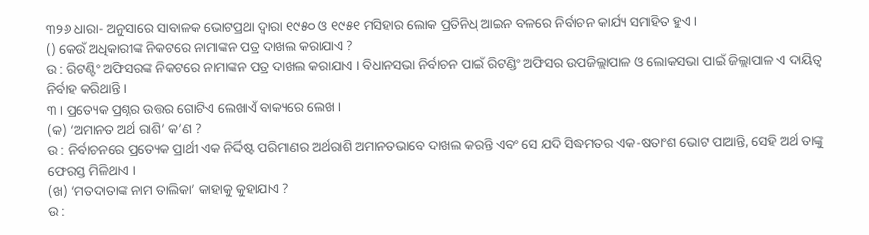୩୨୬ ଧାରା- ଅନୁସାରେ ସାବାଳକ ଭୋଟପ୍ରଥା ଦ୍ଵାରା ୧୯୫୦ ଓ ୧୯୫୧ ମସିହାର ଲୋକ ପ୍ରତିନିଧ୍ ଆଇନ ବଳରେ ନିର୍ବାଚନ କାର୍ଯ୍ୟ ସମାହିତ ହୁଏ ।
() କେଉଁ ଅଧିକାରୀଙ୍କ ନିକଟରେ ନାମାଙ୍କନ ପତ୍ର ଦାଖଲ କରାଯାଏ ?
ଉ : ରିଟଣ୍ଟିଂ ଅଫିସରଙ୍କ ନିକଟରେ ନାମାଙ୍କନ ପତ୍ର ଦାଖଲ କରାଯାଏ । ବିଧାନସଭା ନିର୍ବାଚନ ପାଇଁ ରିଟଣ୍ଡିଂ ଅଫିସର ଉପଜିଲ୍ଲାପାଳ ଓ ଲୋକସଭା ପାଇଁ ଜିଲ୍ଲାପାଳ ଏ ଦାୟିତ୍ଵ ନିର୍ବାହ କରିଥାନ୍ତି ।
୩ । ପ୍ରତ୍ୟେକ ପ୍ରଶ୍ନର ଉତ୍ତର ଗୋଟିଏ ଲେଖାଏଁ ବାକ୍ୟରେ ଲେଖ ।
(କ) ‘ଅମାନତ ଅର୍ଥ ରାଶି’ କ’ଣ ?
ଉ : ନିର୍ବାଚନରେ ପ୍ରତ୍ୟେକ ପ୍ରାର୍ଥୀ ଏକ ନିର୍ଦ୍ଦିଷ୍ଟ ପରିମାଣର ଅର୍ଥରାଶି ଅମାନତଭାବେ ଦାଖଲ କରନ୍ତି ଏବଂ ସେ ଯଦି ସିଦ୍ଧମତର ଏକ-ଷତାଂଶ ଭୋଟ ପାଆନ୍ତି, ସେହି ଅର୍ଥ ତାଙ୍କୁ ଫେରସ୍ତ ମିଳିଥାଏ ।
(ଖ) ‘ମତଦାତାଙ୍କ ନାମ ତାଲିକା’ କାହାକୁ କୁହାଯାଏ ?
ଉ :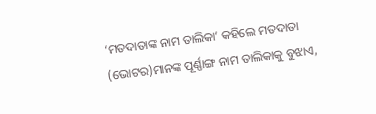‘ମତଦାତାଙ୍କ ନାମ ତାଲିକା’ କହିଲେ ମତଦାତା (ଭୋଟର)ମାନଙ୍କ ପୂର୍ଣ୍ଣାଙ୍ଗ ନାମ ତାଲିକାକୁ ବୁଝାଏ,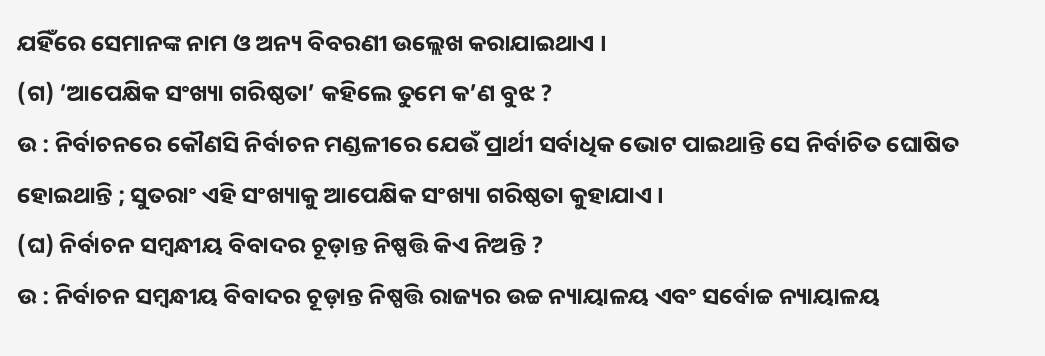ଯହିଁରେ ସେମାନଙ୍କ ନାମ ଓ ଅନ୍ୟ ବିବରଣୀ ଉଲ୍ଲେଖ କରାଯାଇଥାଏ ।
(ଗ) ‘ଆପେକ୍ଷିକ ସଂଖ୍ୟା ଗରିଷ୍ଠତା’ କହିଲେ ତୁମେ କ’ଣ ବୁଝ ?
ଉ : ନିର୍ବାଚନରେ କୌଣସି ନିର୍ବାଚନ ମଣ୍ଡଳୀରେ ଯେଉଁ ପ୍ରାର୍ଥୀ ସର୍ବାଧିକ ଭୋଟ ପାଇଥାନ୍ତି ସେ ନିର୍ବାଚିତ ଘୋଷିତ ହୋଇଥାନ୍ତି ; ସୁତରାଂ ଏହି ସଂଖ୍ୟାକୁ ଆପେକ୍ଷିକ ସଂଖ୍ୟା ଗରିଷ୍ଠତା କୁହାଯାଏ ।
(ଘ) ନିର୍ବାଚନ ସମ୍ବନ୍ଧୀୟ ବିବାଦର ଚୂଡ଼ାନ୍ତ ନିଷ୍ପତ୍ତି କିଏ ନିଅନ୍ତି ?
ଉ : ନିର୍ବାଚନ ସମ୍ବନ୍ଧୀୟ ବିବାଦର ଚୂଡ଼ାନ୍ତ ନିଷ୍ପତ୍ତି ରାଜ୍ୟର ଉଚ୍ଚ ନ୍ୟାୟାଳୟ ଏବଂ ସର୍ବୋଚ୍ଚ ନ୍ୟାୟାଳୟ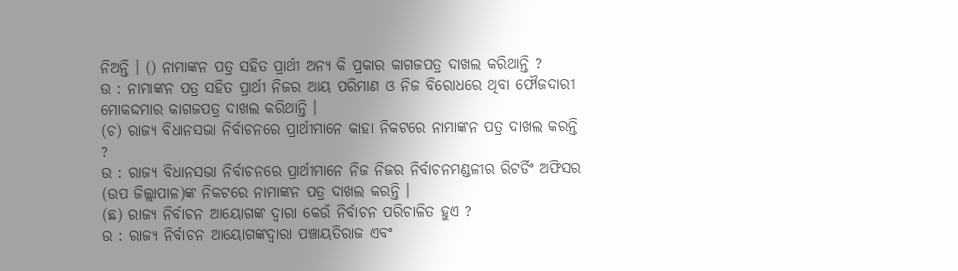ନିଅନ୍ତି । () ନାମାଙ୍କନ ପତ୍ର ସହିତ ପ୍ରାର୍ଥୀ ଅନ୍ୟ କି ପ୍ରକାର କାଗଜପତ୍ର ଦାଖଲ କରିଥାନ୍ତି ?
ଉ : ନାମାଙ୍କନ ପତ୍ର ସହିତ ପ୍ରାର୍ଥୀ ନିଜର ଆୟ ପରିମାଣ ଓ ନିଜ ବିରୋଧରେ ଥିବା ଫୌଜଦାରୀ ମୋକଦ୍ଦମାର କାଗଜପତ୍ର ଦାଖଲ କରିଥାନ୍ତି ।
(ଚ) ରାଜ୍ୟ ବିଧାନସଭା ନିର୍ବାଚନରେ ପ୍ରାର୍ଥୀମାନେ କାହା ନିକଟରେ ନାମାଙ୍କନ ପତ୍ର ଦାଖଲ କରନ୍ତି ?
ଉ : ରାଜ୍ୟ ବିଧାନସଭା ନିର୍ବାଚନରେ ପ୍ରାର୍ଥୀମାନେ ନିଜ ନିଜର ନିର୍ବାଚନମଣ୍ଡଳୀର ରିଟର୍ଡିଂ ଅଫିସର (ଉପ ଜିଲ୍ଲାପାଳ)ଙ୍କ ନିକଟରେ ନାମାଙ୍କନ ପତ୍ର ଦାଖଲ କରନ୍ତି ।
(ଛ) ରାଜ୍ୟ ନିର୍ବାଚନ ଆୟୋଗଙ୍କ ଦ୍ବାରା କେଉଁ ନିର୍ବାଚନ ପରିଚାଳିତ ହୁଏ ?
ଉ : ରାଜ୍ୟ ନିର୍ବାଚନ ଆୟୋଗଙ୍କଦ୍ବାରା ପଞ୍ଚାୟତିରାଜ ଏବଂ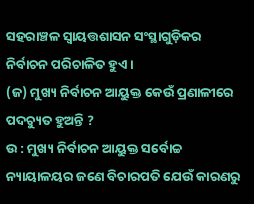ସହରାଞ୍ଚଳ ସ୍ୱାୟତ୍ତଶାସନ ସଂସ୍ଥାଗୁଡ଼ିକର ନିର୍ବାଚନ ପରିଚାଳିତ ହୁଏ ।
(ଜ) ମୁଖ୍ୟ ନିର୍ବାଚନ ଆୟୁକ୍ତ କେଉଁ ପ୍ରଣାଳୀରେ ପଦଚ୍ୟୁତ ହୁଅନ୍ତି ?
ଉ : ମୁଖ୍ୟ ନିର୍ବାଚନ ଆୟୁକ୍ତ ସର୍ବୋଚ୍ଚ ନ୍ୟାୟାଳୟର ଜଣେ ବିଚାରପତି ଯେଉଁ କାରଣରୁ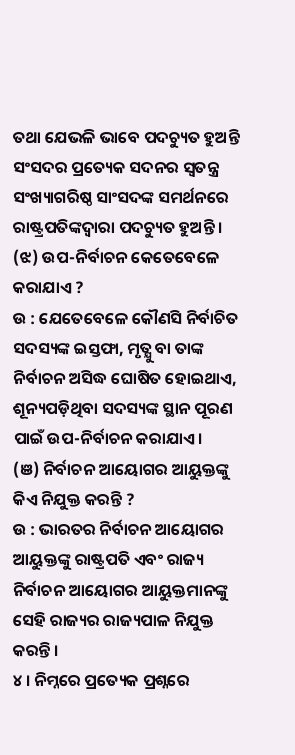ତଥା ଯେଭଳି ଭାବେ ପଦଚ୍ୟୁତ ହୁଅନ୍ତି ସଂସଦର ପ୍ରତ୍ୟେକ ସଦନର ସ୍ୱତନ୍ତ୍ର ସଂଖ୍ୟାଗରିଷ୍ଠ ସାଂସଦଙ୍କ ସମର୍ଥନରେ ରାଷ୍ଟ୍ରପତିଙ୍କଦ୍ବାରା ପଦଚ୍ୟୁତ ହୁଅନ୍ତି ।
(ଝ) ଉପ-ନିର୍ବାଚନ କେତେବେଳେ କରାଯାଏ ?
ଉ : ଯେତେବେଳେ କୌଣସି ନିର୍ବାଚିତ ସଦସ୍ୟଙ୍କ ଇସ୍ତଫା, ମୃତ୍ଯୁ ବା ତାଙ୍କ ନିର୍ବାଚନ ଅସିଦ୍ଧ ଘୋଷିତ ହୋଇଥାଏ, ଶୂନ୍ୟପଡ଼ିଥିବା ସଦସ୍ୟଙ୍କ ସ୍ଥାନ ପୂରଣ ପାଇଁ ଉପ-ନିର୍ବାଚନ କରାଯାଏ ।
(ଞ) ନିର୍ବାଚନ ଆୟୋଗର ଆୟୁକ୍ତଙ୍କୁ କିଏ ନିଯୁକ୍ତ କରନ୍ତି ?
ଉ : ଭାରତର ନିର୍ବାଚନ ଆୟୋଗର ଆୟୁକ୍ତଙ୍କୁ ରାଷ୍ଟ୍ରପତି ଏବଂ ରାଜ୍ୟ ନିର୍ବାଚନ ଆୟୋଗର ଆୟୁକ୍ତମାନଙ୍କୁ ସେହି ରାଜ୍ୟର ରାଜ୍ୟପାଳ ନିଯୁକ୍ତ କରନ୍ତି ।
୪ । ନିମ୍ନରେ ପ୍ରତ୍ୟେକ ପ୍ରଶ୍ନରେ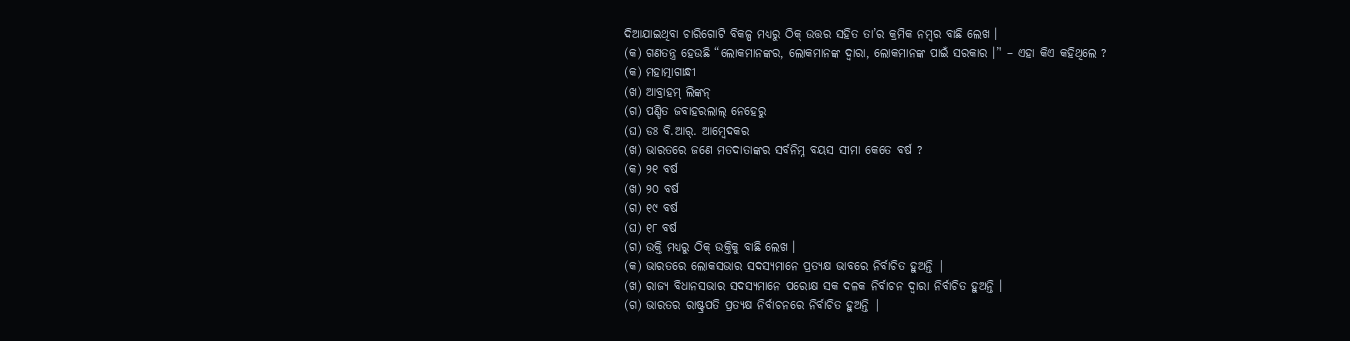ଦିଆଯାଇଥିବା ଚାରିଗୋଟି ବିକଳ୍ପ ମଧ୍ୟରୁ ଠିକ୍ ଉତ୍ତର ସହିତ ତା’ର କ୍ରମିକ ନମ୍ବର ବାଛି ଲେଖ ।
(କ) ଗଣତନ୍ତ୍ର ହେଉଛି “ଲୋକମାନଙ୍କର, ଲୋକମାନଙ୍କ ଦ୍ବାରା, ଲୋକମାନଙ୍କ ପାଇଁ ସରକାର ।’' – ଏହା କିଏ କହିଥିଲେ ?
(କ) ମହାତ୍ମାଗାନ୍ଧୀ
(ଖ) ଆବ୍ରାହମ୍ ଲିଙ୍କନ୍
(ଗ) ପଣ୍ଡିତ ଜବାହରଲାଲ୍ ନେହେରୁ
(ଘ) ଡଃ ବି.ଆର୍. ଆମ୍ବେଦକର
(ଖ) ଭାରତରେ ଜଣେ ମତଦାତାଙ୍କର ସର୍ବନିମ୍ନ ବୟସ ସୀମା କେତେ ବର୍ଷ ?
(କ) ୨୧ ବର୍ଷ
(ଖ) ୨୦ ବର୍ଷ
(ଗ) ୧୯ ବର୍ଷ
(ଘ) ୧୮ ବର୍ଷ
(ଗ) ଉକ୍ତି ମଧ୍ୟରୁ ଠିକ୍ ଉକ୍ତିକୁ ବାଛି ଲେଖ ।
(କ) ଭାରତରେ ଲୋକସଭାର ସଦସ୍ୟମାନେ ପ୍ରତ୍ୟକ୍ଷ ଭାବରେ ନିର୍ବାଚିତ ହୁଅନ୍ତି |
(ଖ) ରାଜ୍ୟ ବିଧାନସଭାର ସଦସ୍ୟମାନେ ପରୋକ୍ଷ ସକ ଦଳକ ନିର୍ବାଚନ ଦ୍ଵାରା ନିର୍ବାଚିତ ହୁଅନ୍ତି ।
(ଗ) ଭାରତର ରାଷ୍ଟ୍ରପତି ପ୍ରତ୍ୟକ୍ଷ ନିର୍ବାଚନରେ ନିର୍ବାଚିତ ହୁଅନ୍ତି |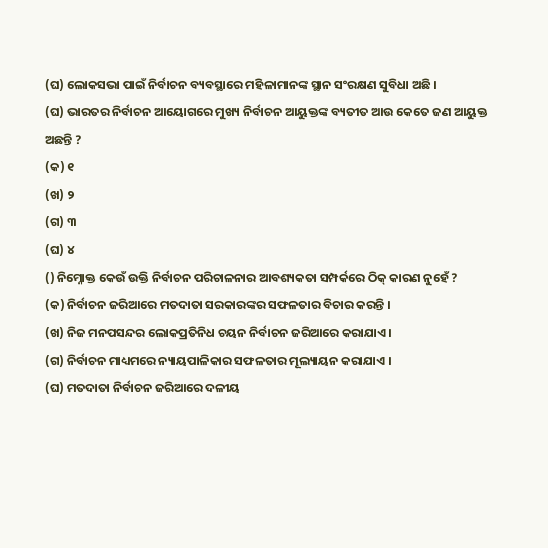(ଘ) ଲୋକସଭା ପାଇଁ ନିର୍ବାଚନ ବ୍ୟବସ୍ଥାରେ ମହିଳାମାନଙ୍କ ସ୍ଥାନ ସଂରକ୍ଷଣ ସୁବିଧା ଅଛି ।
(ଘ) ଭାରତର ନିର୍ବାଚନ ଆୟୋଗରେ ମୁଖ୍ୟ ନିର୍ବାଚନ ଆୟୁକ୍ତଙ୍କ ବ୍ୟତୀତ ଆଉ କେତେ ଜଣ ଆୟୁକ୍ତ ଅଛନ୍ତି ?
(କ) ୧
(ଖ) ୨
(ଗ) ୩
(ଘ) ୪
() ନିମ୍ନୋକ୍ତ କେଉଁ ଉକ୍ତି ନିର୍ବାଚନ ପରିଚାଳନାର ଆବଶ୍ୟକତା ସମ୍ପର୍କରେ ଠିକ୍ କାରଣ ନୁହେଁ ?
(କ) ନିର୍ବାଚନ ଜରିଆରେ ମତଦାତା ସରକାରଙ୍କର ସଫଳତାର ବିଚାର କରନ୍ତି ।
(ଖ) ନିଜ ମନପସନ୍ଦର ଲୋକପ୍ରତିନିଧ ଚୟନ ନିର୍ବାଚନ ଜରିଆରେ କରାଯାଏ ।
(ଗ) ନିର୍ବାଚନ ମାଧ୍ୟମରେ ନ୍ୟାୟପାଳିକାର ସଫଳତାର ମୂଲ୍ୟାୟନ କରାଯାଏ ।
(ଘ) ମତଦାତା ନିର୍ବାଚନ ଜରିଆରେ ଦଳୀୟ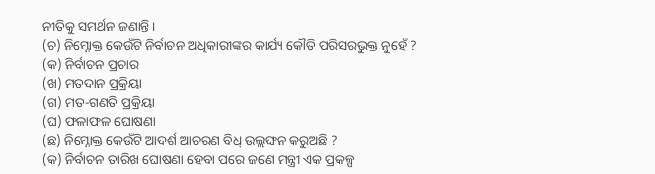ନୀତିକୁ ସମର୍ଥନ ଜଣାନ୍ତି ।
(ଚ) ନିମ୍ନୋକ୍ତ କେଉଁଟି ନିର୍ବାଚନ ଅଧିକାରୀଙ୍କର କାର୍ଯ୍ୟ କୌତି ପରିସରଭୁକ୍ତ ନୁହେଁ ?
(କ) ନିର୍ବାଚନ ପ୍ରଚାର
(ଖ) ମତଦାନ ପ୍ରକ୍ରିୟା
(ଗ) ମତ-ଗଣତି ପ୍ରକ୍ରିୟା
(ଘ) ଫଳାଫଳ ଘୋଷଣା
(ଛ) ନିମ୍ନୋକ୍ତ କେଉଁଟି ଆଦର୍ଶ ଆଚରଣ ବିଧ୍ ଉଲ୍ଲଙ୍ଘନ କରୁଅଛି ?
(କ) ନିର୍ବାଚନ ତାରିଖ ଘୋଷଣା ହେବା ପରେ ଜଣେ ମନ୍ତ୍ରୀ ଏକ ପ୍ରକଳ୍ପ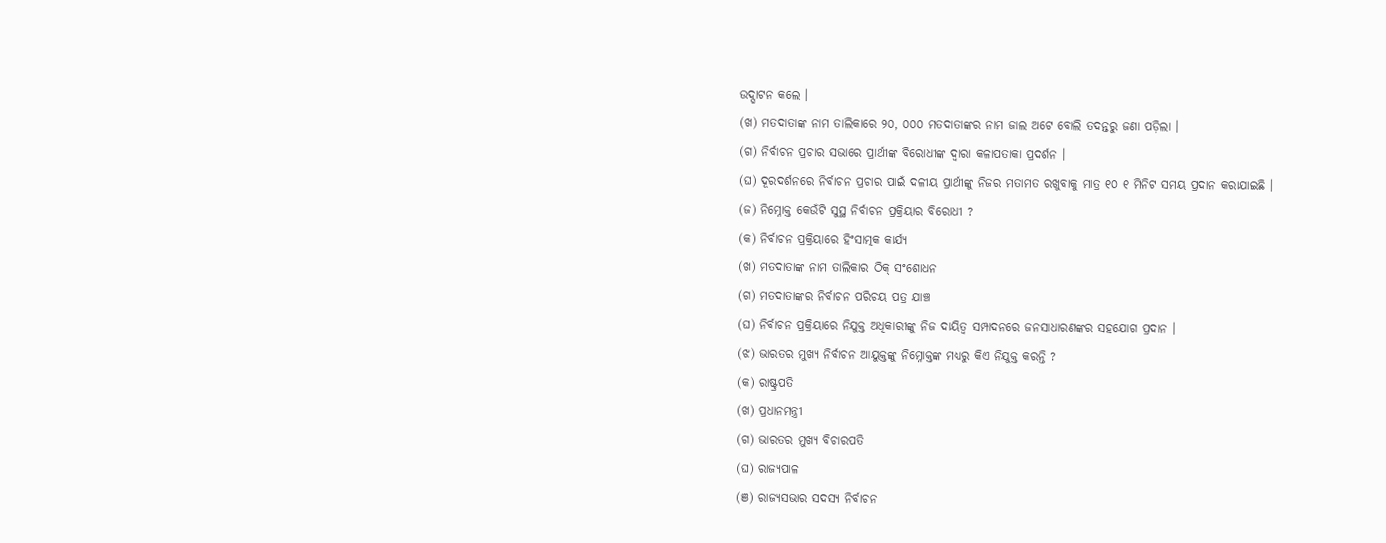ଉଦ୍ଘାଟନ କଲେ ।
(ଖ) ମତଦାତାଙ୍କ ନାମ ତାଲିକାରେ ୨୦, ୦୦୦ ମତଦାତାଙ୍କର ନାମ ଜାଲ ଅଟେ ବୋଲି ତଦନ୍ତରୁ ଜଣା ପଡ଼ିଲା ।
(ଗ) ନିର୍ବାଚନ ପ୍ରଚାର ସଭାରେ ପ୍ରାର୍ଥୀଙ୍କ ବିରୋଧୀଙ୍କ ଦ୍ବାରା କଳାପତାକା ପ୍ରଦର୍ଶନ ।
(ଘ) ଦୂରଦର୍ଶନରେ ନିର୍ବାଚନ ପ୍ରଚାର ପାଇଁ ଦଳୀୟ ପ୍ରାର୍ଥୀଙ୍କୁ ନିଜର ମତାମତ ରଖୁବାକୁ ମାତ୍ର ୧୦ ୧ ମିନିଟ ସମୟ ପ୍ରଦାନ କରାଯାଇଛି ।
(ଜ) ନିମ୍ନୋକ୍ତ କେଉଁଟି ସୁସ୍ଥ ନିର୍ବାଚନ ପ୍ରକ୍ରିୟାର ବିରୋଧୀ ?
(କ) ନିର୍ବାଚନ ପ୍ରକ୍ରିୟାରେ ହିଂସାତ୍ମକ କାର୍ଯ୍ୟ
(ଖ) ମତଦାତାଙ୍କ ନାମ ତାଲିକାର ଠିକ୍ ସଂଶୋଧନ
(ଗ) ମତଦାତାଙ୍କର ନିର୍ବାଚନ ପରିଚୟ ପତ୍ର ଯାଞ୍ଚ
(ଘ) ନିର୍ବାଚନ ପ୍ରକ୍ରିୟାରେ ନିଯୁକ୍ତ ଅଧିକାରୀଙ୍କୁ ନିଜ ଦାୟିତ୍ବ ସମ୍ପାଦନରେ ଜନସାଧାରଣଙ୍କର ସହଯୋଗ ପ୍ରଦାନ ।
(ଝ) ଭାରତର ମୁଖ୍ୟ ନିର୍ବାଚନ ଆୟୁକ୍ତଙ୍କୁ ନିମ୍ନୋକ୍ତଙ୍କ ମଧ୍ୟରୁ କିଏ ନିଯୁକ୍ତ କରନ୍ତି ?
(କ) ରାଷ୍ଟ୍ରପତି
(ଖ) ପ୍ରଧାନମନ୍ତ୍ରୀ
(ଗ) ଭାରତର ମୁଖ୍ୟ ବିଚାରପତି
(ଘ) ରାଜ୍ୟପାଳ
(ଞ) ରାଜ୍ୟସଭାର ସଦସ୍ୟ ନିର୍ବାଚନ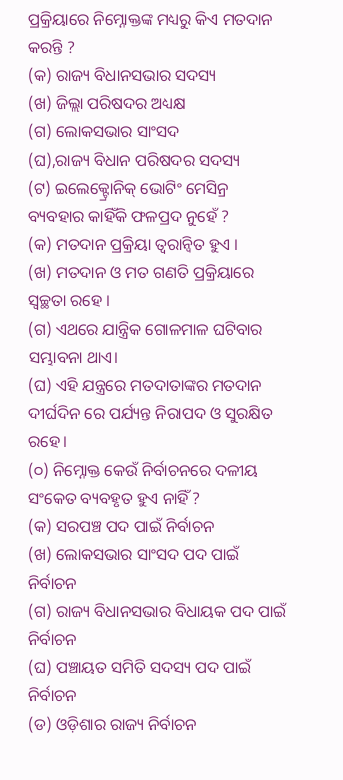ପ୍ରକ୍ରିୟାରେ ନିମ୍ନୋକ୍ତଙ୍କ ମଧ୍ୟରୁ କିଏ ମତଦାନ କରନ୍ତି ?
(କ) ରାଜ୍ୟ ବିଧାନସଭାର ସଦସ୍ୟ
(ଖ) ଜିଲ୍ଲା ପରିଷଦର ଅଧ୍ୟକ୍ଷ
(ଗ) ଲୋକସଭାର ସାଂସଦ
(ଘ),ରାଜ୍ୟ ବିଧାନ ପରିଷଦର ସଦସ୍ୟ
(ଟ) ଇଲେକ୍ଟ୍ରୋନିକ୍ ଭୋଟିଂ ମେସିନ୍ର ବ୍ୟବହାର କାହିଁକି ଫଳପ୍ରଦ ନୁହେଁ ?
(କ) ମତଦାନ ପ୍ରକ୍ରିୟା ତ୍ବରାନ୍ବିତ ହୁଏ ।
(ଖ) ମତଦାନ ଓ ମତ ଗଣତି ପ୍ରକ୍ରିୟାରେ ସ୍ୱଚ୍ଛତା ରହେ ।
(ଗ) ଏଥରେ ଯାନ୍ତ୍ରିକ ଗୋଳମାଳ ଘଟିବାର ସମ୍ଭାବନା ଥାଏ।
(ଘ) ଏହି ଯନ୍ତ୍ରରେ ମତଦାତାଙ୍କର ମତଦାନ ଦୀର୍ଘଦିନ ରେ ପର୍ଯ୍ୟନ୍ତ ନିରାପଦ ଓ ସୁରକ୍ଷିତ ରହେ।
(୦) ନିମ୍ନୋକ୍ତ କେଉଁ ନିର୍ବାଚନରେ ଦଳୀୟ ସଂକେତ ବ୍ୟବହୃତ ହୁଏ ନାହିଁ ?
(କ) ସରପଞ୍ଚ ପଦ ପାଇଁ ନିର୍ବାଚନ
(ଖ) ଲୋକସଭାର ସାଂସଦ ପଦ ପାଇଁ ନିର୍ବାଚନ
(ଗ) ରାଜ୍ୟ ବିଧାନସଭାର ବିଧାୟକ ପଦ ପାଇଁ ନିର୍ବାଚନ
(ଘ) ପଞ୍ଚାୟତ ସମିତି ସଦସ୍ୟ ପଦ ପାଇଁ ନିର୍ବାଚନ
(ଡ) ଓଡ଼ିଶାର ରାଜ୍ୟ ନିର୍ବାଚନ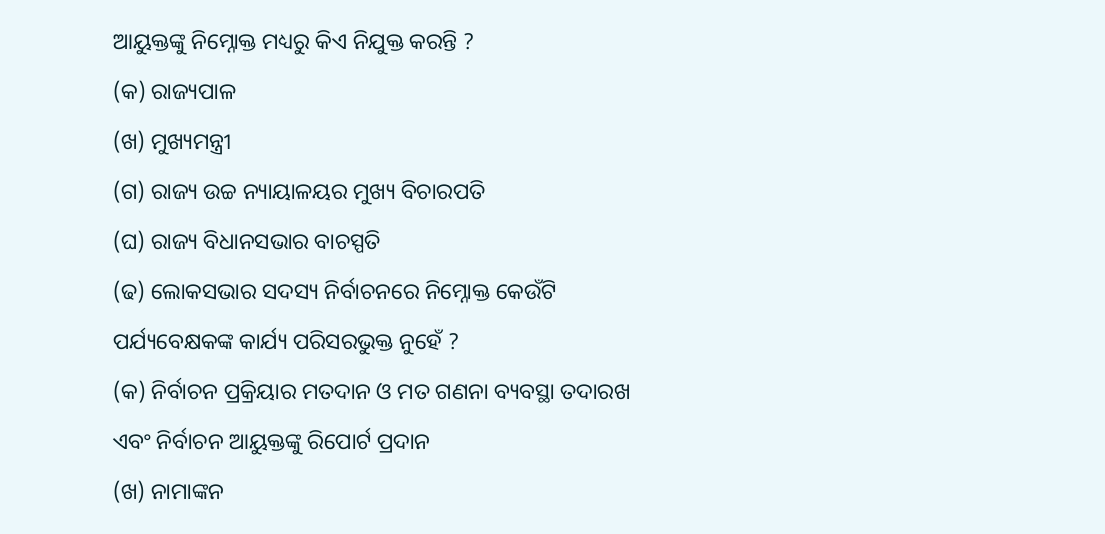ଆୟୁକ୍ତଙ୍କୁ ନିମ୍ନୋକ୍ତ ମଧ୍ୟରୁ କିଏ ନିଯୁକ୍ତ କରନ୍ତି ?
(କ) ରାଜ୍ୟପାଳ
(ଖ) ମୁଖ୍ୟମନ୍ତ୍ରୀ
(ଗ) ରାଜ୍ୟ ଉଚ୍ଚ ନ୍ୟାୟାଳୟର ମୁଖ୍ୟ ବିଚାରପତି
(ଘ) ରାଜ୍ୟ ବିଧାନସଭାର ବାଚସ୍ପତି
(ଢ) ଲୋକସଭାର ସଦସ୍ୟ ନିର୍ବାଚନରେ ନିମ୍ନୋକ୍ତ କେଉଁଟି ପର୍ଯ୍ୟବେକ୍ଷକଙ୍କ କାର୍ଯ୍ୟ ପରିସରଭୁକ୍ତ ନୁହେଁ ?
(କ) ନିର୍ବାଚନ ପ୍ରକ୍ରିୟାର ମତଦାନ ଓ ମତ ଗଣନା ବ୍ୟବସ୍ଥା ତଦାରଖ ଏବଂ ନିର୍ବାଚନ ଆୟୁକ୍ତଙ୍କୁ ରିପୋର୍ଟ ପ୍ରଦାନ
(ଖ) ନାମାଙ୍କନ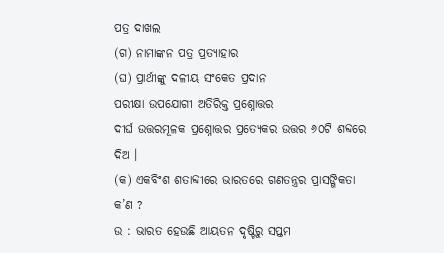ପତ୍ର ଦାଖଲ
(ଗ) ନାମାଙ୍କନ ପତ୍ର ପ୍ରତ୍ୟାହାର
(ଘ) ପ୍ରାର୍ଥୀଙ୍କୁ ଦଳୀୟ ସଂକେତ ପ୍ରଦାନ
ପରୀକ୍ଷା ଉପଯୋଗୀ ଅତିରିକ୍ତ ପ୍ରଶ୍ନୋତ୍ତର
ଦୀର୍ଘ ଉତ୍ତରମୂଳକ ପ୍ରଶ୍ନୋତ୍ତର ପ୍ରତ୍ୟେକର ଉତ୍ତର ୬୦ଟି ଶବ୍ଦରେ ଦିଅ ।
(କ) ଏକବିଂଶ ଶତାବ୍ଦୀରେ ଭାରତରେ ଗଣତନ୍ତ୍ରର ପ୍ରାସଙ୍ଗିକତା କ’ଣ ?
ଉ : ଭାରତ ହେଉଛି ଆୟତନ ଦୃଷ୍ଟିରୁ ସପ୍ତମ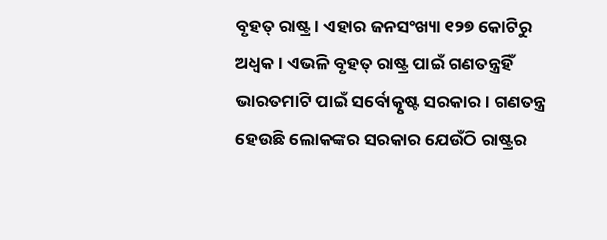ବୃହତ୍ ରାଷ୍ଟ୍ର । ଏହାର ଜନସଂଖ୍ୟା ୧୨୭ କୋଟିରୁ ଅଧ୍ବକ । ଏଭଳି ବୃହତ୍ ରାଷ୍ଟ୍ର ପାଇଁ ଗଣତନ୍ତ୍ରହିଁ ଭାରତମାଟି ପାଇଁ ସର୍ବୋତ୍କୃଷ୍ଟ ସରକାର । ଗଣତନ୍ତ୍ର ହେଉଛି ଲୋକଙ୍କର ସରକାର ଯେଉଁଠି ରାଷ୍ଟ୍ରର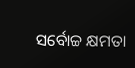ସର୍ବୋଚ୍ଚ କ୍ଷମତା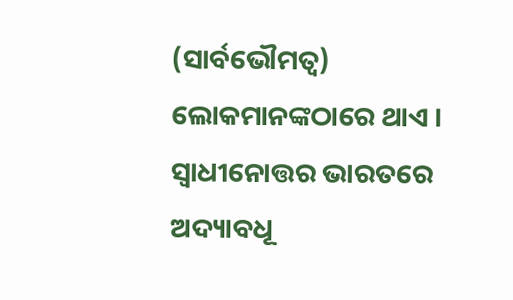(ସାର୍ବଭୌମତ୍ୱ) ଲୋକମାନଙ୍କଠାରେ ଥାଏ । ସ୍ଵାଧୀନୋତ୍ତର ଭାରତରେ ଅଦ୍ୟାବଧୂ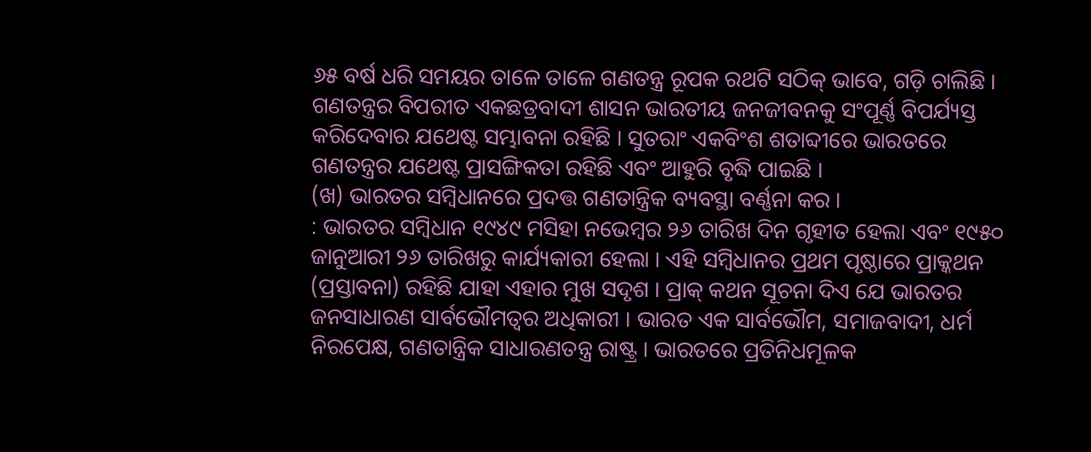୬୫ ବର୍ଷ ଧରି ସମୟର ତାଳେ ତାଳେ ଗଣତନ୍ତ୍ର ରୂପକ ରଥଟି ସଠିକ୍ ଭାବେ, ଗଡ଼ି ଚାଲିଛି । ଗଣତନ୍ତ୍ରର ବିପରୀତ ଏକଛତ୍ରବାଦୀ ଶାସନ ଭାରତୀୟ ଜନଜୀବନକୁ ସଂପୂର୍ଣ୍ଣ ବିପର୍ଯ୍ୟସ୍ତ କରିଦେବାର ଯଥେଷ୍ଟ ସମ୍ଭାବନା ରହିଛି । ସୁତରାଂ ଏକବିଂଶ ଶତାବ୍ଦୀରେ ଭାରତରେ ଗଣତନ୍ତ୍ରର ଯଥେଷ୍ଟ ପ୍ରାସଙ୍ଗିକତା ରହିଛି ଏବଂ ଆହୁରି ବୃଦ୍ଧି ପାଇଛି ।
(ଖ) ଭାରତର ସମ୍ବିଧାନରେ ପ୍ରଦତ୍ତ ଗଣତାନ୍ତ୍ରିକ ବ୍ୟବସ୍ଥା ବର୍ଣ୍ଣନା କର ।
: ଭାରତର ସମ୍ବିଧାନ ୧୯୪୯ ମସିହା ନଭେମ୍ବର ୨୬ ତାରିଖ ଦିନ ଗୃହୀତ ହେଲା ଏବଂ ୧୯୫୦ ଜାନୁଆରୀ ୨୬ ତାରିଖରୁ କାର୍ଯ୍ୟକାରୀ ହେଲା । ଏହି ସମ୍ବିଧାନର ପ୍ରଥମ ପୃଷ୍ଠାରେ ପ୍ରାକ୍କଥନ (ପ୍ରସ୍ତାବନା) ରହିଛି ଯାହା ଏହାର ମୁଖ ସଦୃଶ । ପ୍ରାକ୍ କଥନ ସୂଚନା ଦିଏ ଯେ ଭାରତର ଜନସାଧାରଣ ସାର୍ବଭୌମତ୍ୱର ଅଧିକାରୀ । ଭାରତ ଏକ ସାର୍ବଭୌମ, ସମାଜବାଦୀ, ଧର୍ମ ନିରପେକ୍ଷ, ଗଣତାନ୍ତ୍ରିକ ସାଧାରଣତନ୍ତ୍ର ରାଷ୍ଟ୍ର । ଭାରତରେ ପ୍ରତିନିଧମୂଳକ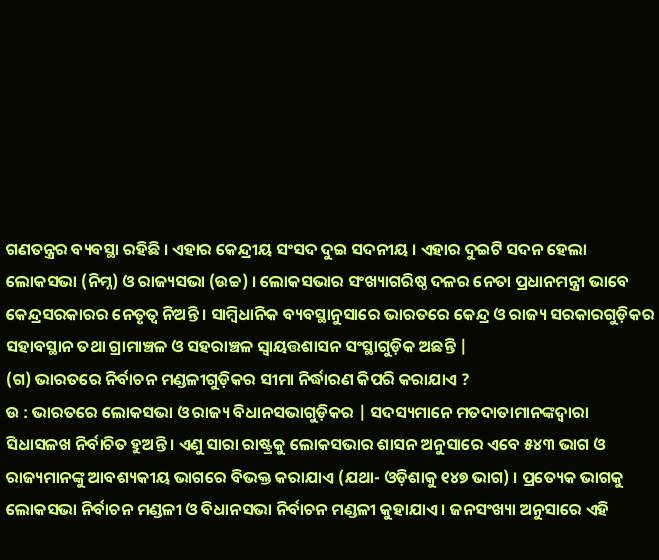ଗଣତନ୍ତ୍ରର ବ୍ୟବସ୍ଥା ରହିଛି । ଏହାର କେନ୍ଦ୍ରୀୟ ସଂସଦ ଦୁଇ ସଦନୀୟ । ଏହାର ଦୁଇଟି ସଦନ ହେଲା ଲୋକସଭା (ନିମ୍ନ) ଓ ରାଜ୍ୟସଭା (ଉଚ୍ଚ) । ଲୋକସଭାର ସଂଖ୍ୟାଗରିଷ୍ଠ ଦଳର ନେତା ପ୍ରଧାନମନ୍ତ୍ରୀ ଭାବେ କେନ୍ଦ୍ରସରକାରର ନେତୃତ୍ୱ ନିଅନ୍ତି । ସାମ୍ବିଧାନିକ ବ୍ୟବସ୍ଥାନୁସାରେ ଭାରତରେ କେନ୍ଦ୍ର ଓ ରାଜ୍ୟ ସରକାରଗୁଡ଼ିକର ସହାବସ୍ଥାନ ତଥା ଗ୍ରାମାଞ୍ଚଳ ଓ ସହରାଞ୍ଚଳ ସ୍ୱାୟତ୍ତଶାସନ ସଂସ୍ଥାଗୁଡ଼ିକ ଅଛନ୍ତି |
(ଗ) ଭାରତରେ ନିର୍ବାଚନ ମଣ୍ଡଳୀଗୁଡ଼ିକର ସୀମା ନିର୍ଦ୍ଧାରଣ କିପରି କରାଯାଏ ?
ଉ : ଭାରତରେ ଲୋକସଭା ଓ ରାଜ୍ୟ ବିଧାନସଭାଗୁଡ଼ିକର | ସଦସ୍ୟମାନେ ମତଦାତାମାନଙ୍କଦ୍ୱାରା ସିଧାସଳଖ ନିର୍ବାଚିତ ହୁଅନ୍ତି । ଏଣୁ ସାରା ରାଷ୍ଟ୍ରକୁ ଲୋକସଭାର ଶାସନ ଅନୁସାରେ ଏବେ ୫୪୩ ଭାଗ ଓ ରାଜ୍ୟମାନଙ୍କୁ ଆବଶ୍ୟକୀୟ ଭାଗରେ ବିଭକ୍ତ କରାଯାଏ (ଯଥା- ଓଡ଼ିଶାକୁ ୧୪୭ ଭାଗ) । ପ୍ରତ୍ୟେକ ଭାଗକୁ ଲୋକସଭା ନିର୍ବାଚନ ମଣ୍ଡଳୀ ଓ ବିଧାନସଭା ନିର୍ବାଚନ ମଣ୍ଡଳୀ କୁହାଯାଏ । ଜନସଂଖ୍ୟା ଅନୁସାରେ ଏହି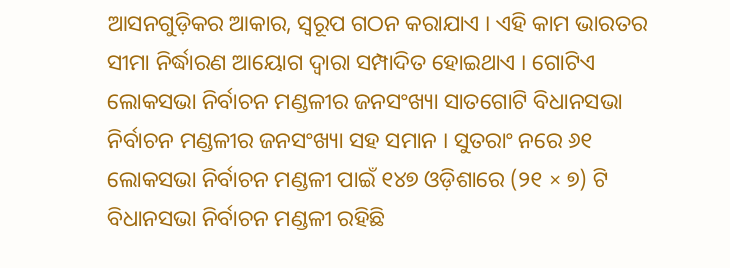ଆସନଗୁଡ଼ିକର ଆକାର, ସ୍ୱରୂପ ଗଠନ କରାଯାଏ । ଏହି କାମ ଭାରତର ସୀମା ନିର୍ଦ୍ଧାରଣ ଆୟୋଗ ଦ୍ବାରା ସମ୍ପାଦିତ ହୋଇଥାଏ । ଗୋଟିଏ ଲୋକସଭା ନିର୍ବାଚନ ମଣ୍ଡଳୀର ଜନସଂଖ୍ୟା ସାତଗୋଟି ବିଧାନସଭା ନିର୍ବାଚନ ମଣ୍ଡଳୀର ଜନସଂଖ୍ୟା ସହ ସମାନ । ସୁତରାଂ ନରେ ୬୧ ଲୋକସଭା ନିର୍ବାଚନ ମଣ୍ଡଳୀ ପାଇଁ ୧୪୭ ଓଡ଼ିଶାରେ (୨୧ × ୭) ଟି ବିଧାନସଭା ନିର୍ବାଚନ ମଣ୍ଡଳୀ ରହିଛି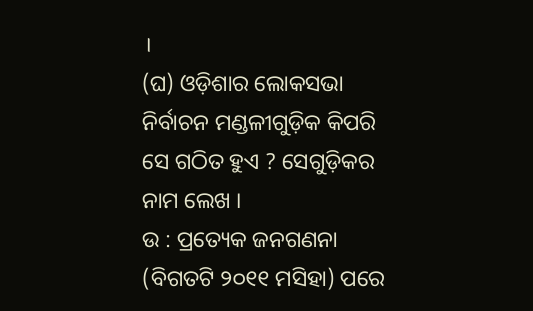।
(ଘ) ଓଡ଼ିଶାର ଲୋକସଭା ନିର୍ବାଚନ ମଣ୍ଡଳୀଗୁଡ଼ିକ କିପରି ସେ ଗଠିତ ହୁଏ ? ସେଗୁଡ଼ିକର ନାମ ଲେଖ ।
ଉ : ପ୍ରତ୍ୟେକ ଜନଗଣନା (ବିଗତଟି ୨୦୧୧ ମସିହା) ପରେ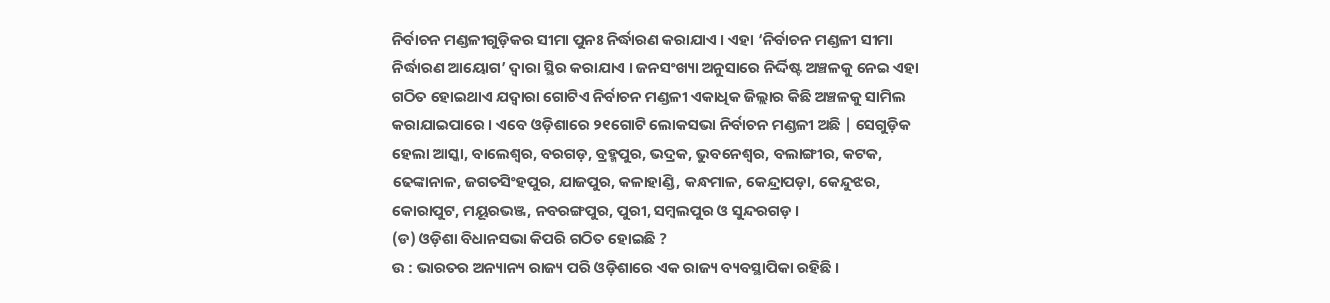ନିର୍ବାଚନ ମଣ୍ଡଳୀଗୁଡ଼ିକର ସୀମା ପୁନଃ ନିର୍ଦ୍ଧାରଣ କରାଯାଏ । ଏହା ‘ନିର୍ବାଚନ ମଣ୍ଡଳୀ ସୀମା ନିର୍ଦ୍ଧାରଣ ଆୟୋଗ’ ଦ୍ଵାରା ସ୍ଥିର କରାଯାଏ । ଜନସଂଖ୍ୟା ଅନୁସାରେ ନିର୍ଦ୍ଦିଷ୍ଟ ଅଞ୍ଚଳକୁ ନେଇ ଏହା ଗଠିତ ହୋଇଥାଏ ଯଦ୍ବାରା ଗୋଟିଏ ନିର୍ବାଚନ ମଣ୍ଡଳୀ ଏକାଧିକ ଜିଲ୍ଲାର କିଛି ଅଞ୍ଚଳକୁ ସାମିଲ କରାଯାଇପାରେ । ଏବେ ଓଡ଼ିଶାରେ ୨୧ଗୋଟି ଲୋକସଭା ନିର୍ବାଚନ ମଣ୍ଡଳୀ ଅଛି | ସେଗୁଡ଼ିକ ହେଲା ଆସ୍କା, ବାଲେଶ୍ୱର, ବରଗଡ଼, ବ୍ରହ୍ମପୁର, ଭଦ୍ରକ, ଭୁବନେଶ୍ୱର, ବଲାଙ୍ଗୀର, କଟକ, ଢେଙ୍କାନାଳ, ଜଗତସିଂହପୁର, ଯାଜପୁର, କଳାହାଣ୍ଡି, କନ୍ଧମାଳ, କେନ୍ଦ୍ରାପଡ଼ା, କେନ୍ଦୁଝର, କୋରାପୁଟ, ମୟୂରଭଞ୍ଜ, ନବରଙ୍ଗପୁର, ପୁରୀ, ସମ୍ବଲପୁର ଓ ସୁନ୍ଦରଗଡ଼ ।
(ଡ) ଓଡ଼ିଶା ବିଧାନସଭା କିପରି ଗଠିତ ହୋଇଛି ?
ଉ : ଭାରତର ଅନ୍ୟାନ୍ୟ ରାଜ୍ୟ ପରି ଓଡ଼ିଶାରେ ଏକ ରାଜ୍ୟ ବ୍ୟବସ୍ଥାପିକା ରହିଛି ।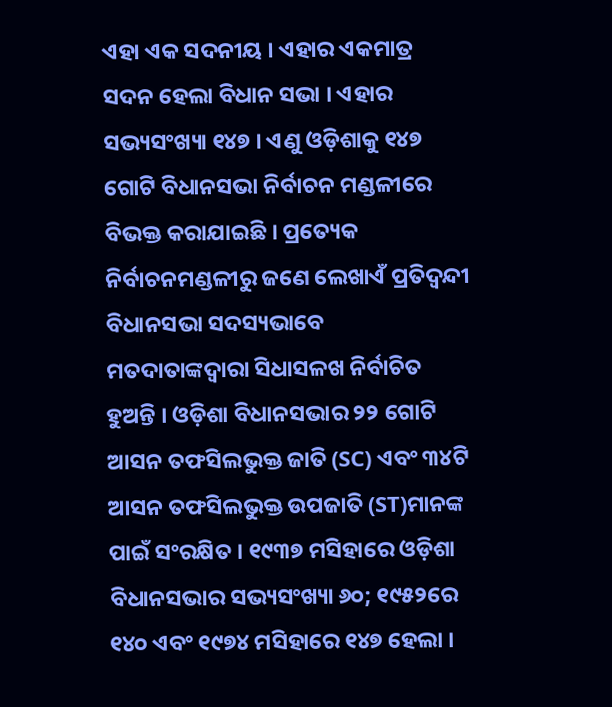ଏହା ଏକ ସଦନୀୟ । ଏହାର ଏକମାତ୍ର ସଦନ ହେଲା ବିଧାନ ସଭା । ଏହାର ସଭ୍ୟସଂଖ୍ୟା ୧୪୭ । ଏଣୁ ଓଡ଼ିଶାକୁ ୧୪୭ ଗୋଟି ବିଧାନସଭା ନିର୍ବାଚନ ମଣ୍ଡଳୀରେ ବିଭକ୍ତ କରାଯାଇଛି । ପ୍ରତ୍ୟେକ ନିର୍ବାଚନମଣ୍ଡଳୀରୁ ଜଣେ ଲେଖାଏଁ ପ୍ରତିଦ୍ଵନ୍ଦୀ ବିଧାନସଭା ସଦସ୍ୟଭାବେ ମତଦାତାଙ୍କଦ୍ୱାରା ସିଧାସଳଖ ନିର୍ବାଚିତ ହୁଅନ୍ତି । ଓଡ଼ିଶା ବିଧାନସଭାର ୨୨ ଗୋଟି ଆସନ ତଫସିଲଭୁକ୍ତ ଜାତି (SC) ଏବଂ ୩୪ଟି ଆସନ ତଫସିଲଭୁକ୍ତ ଉପଜାତି (ST)ମାନଙ୍କ ପାଇଁ ସଂରକ୍ଷିତ । ୧୯୩୭ ମସିହାରେ ଓଡ଼ିଶା ବିଧାନସଭାର ସଭ୍ୟସଂଖ୍ୟା ୬୦; ୧୯୫୨ରେ ୧୪୦ ଏବଂ ୧୯୭୪ ମସିହାରେ ୧୪୭ ହେଲା ।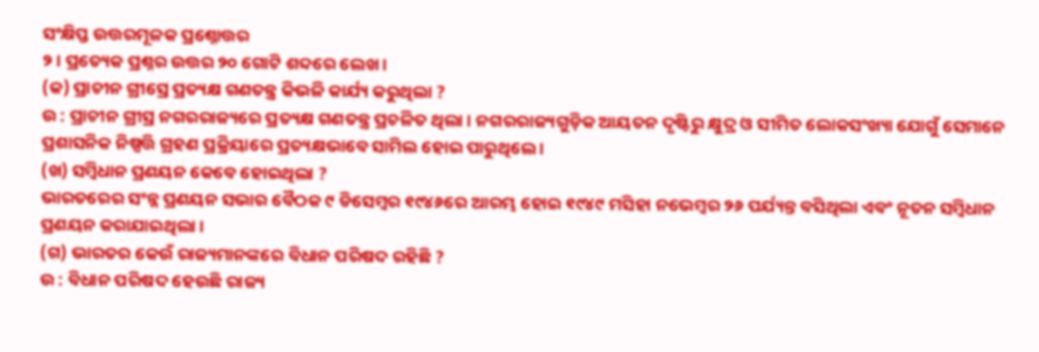ସଂକ୍ଷିପ୍ତ ଉତ୍ତରମୂଳକ ପ୍ରଶ୍ନୋତ୍ତର
୨ । ପ୍ରତ୍ୟେକ ପ୍ରଶ୍ନର ଉତ୍ତର ୨୦ ଗୋଟି ଶବ୍ଦରେ ଲେଖ ।
(କ) ପ୍ରାଚୀନ ଗ୍ରୀସ୍ରେ ପ୍ରତ୍ୟକ୍ଷ ଗଣତନ୍ତ୍ର କିଭଳି କାର୍ଯ୍ୟ କରୁଥିଲା ?
ଉ : ପ୍ରାଚୀନ ଗ୍ରୀସ୍ର ନଗରରାଜ୍ୟରେ ପ୍ରତ୍ୟକ୍ଷ ଗଣତନ୍ତ୍ର ପ୍ରଚଳିତ ଥିଲା । ନଗରରାଜ୍ୟଗୁଡ଼ିକ ଆୟତନ ଦୃଷ୍ଟିରୁ କ୍ଷୁଦ୍ର ଓ ସୀମିତ ଲୋକସଂଖ୍ୟା ଯୋଗୁଁ ସେମାନେ ପ୍ରଶାସନିକ ନିଷ୍ପତ୍ତି ଗ୍ରହଣ ପ୍ରକ୍ରିୟାରେ ପ୍ରତ୍ୟକ୍ଷଭାବେ ସାମିଲ ହୋଇ ପାରୁଥିଲେ ।
(ଖ) ସମ୍ବିଧାନ ପ୍ରଣୟନ କେବେ ହୋଇଥିଲା ?
ଭାରତରେର ସଂନ୍ନ ପ୍ରଣୟନ ସଭାର ବୈଠକ ୯ ଡିସେମ୍ବର ୧୯୪୬ରେ ଆରମ୍ଭ ହୋଇ ୧୯୪୯ ମସିହା ନଭେମ୍ବର ୨୬ ପର୍ଯ୍ୟନ୍ତ ବସିଥିଲା ଏବଂ ନୂତନ ସମ୍ବିଧାନ ପ୍ରଣୟନ କରାଯାଇଥିଲା ।
(ଗ) ଭାରତର କେଉଁ ରାଜ୍ୟମାନଙ୍କରେ ବିଧାନ ପରିଷଦ ରହିଛି ?
ଉ : ବିଧାନ ପରିଷଦ ହେଉଛି ରାଜ୍ୟ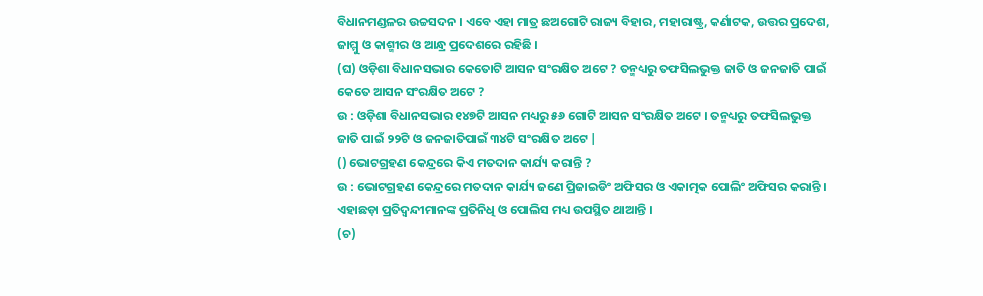ବିଧାନମଣ୍ଡଳର ଉଚ୍ଚସଦନ । ଏବେ ଏହା ମାତ୍ର ଛଅଗୋଟି ରାଜ୍ୟ ବିହାର, ମହାରାଷ୍ଟ୍ର, କର୍ଣାଟକ, ଉତ୍ତର ପ୍ରଦେଶ, ଜାମ୍ମୁ ଓ କାଶ୍ମୀର ଓ ଆନ୍ଧ୍ର ପ୍ରଦେଶରେ ରହିଛି ।
(ଘ) ଓଡ଼ିଶା ବିଧାନସଭାର କେତୋଟି ଆସନ ସଂରକ୍ଷିତ ଅଟେ ? ତନ୍ମଧ୍ୟରୁ ତଫସିଲଭୁକ୍ତ ଜାତି ଓ ଜନଜାତି ପାଇଁ କେତେ ଆସନ ସଂରକ୍ଷିତ ଅଟେ ?
ଉ : ଓଡ଼ିଶା ବିଧାନସଭାର ୧୪୭ଟି ଆସନ ମଧ୍ୟରୁ ୫୬ ଗୋଟି ଆସନ ସଂରକ୍ଷିତ ଅଟେ । ତନ୍ମଧ୍ୟରୁ ତଫସିଲଭୁକ୍ତ ଜାତି ପାଇଁ ୨୨ଟି ଓ ଜନଜାତିପାଇଁ ୩୪ଟି ସଂରକ୍ଷିତ ଅଟେ |
() ଭୋଟଗ୍ରହଣ କେନ୍ଦ୍ରରେ କିଏ ମତଦାନ କାର୍ଯ୍ୟ କରାନ୍ତି ?
ଉ : ଭୋଟଗ୍ରହଣ କେନ୍ଦ୍ରରେ ମତଦାନ କାର୍ଯ୍ୟ ଜଣେ ପ୍ରିଜାଇଡିଂ ଅଫିସର ଓ ଏକାତ୍ମକ ପୋଲିଂ ଅଫିସର କରାନ୍ତି । ଏହାଛଡ଼ା ପ୍ରତିଦ୍ବନ୍ଦୀମାନଙ୍କ ପ୍ରତିନିଧି ଓ ପୋଲିସ ମଧ୍ୟ ଉପସ୍ଥିତ ଥାଆନ୍ତି ।
(ଚ)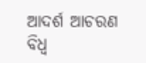ଆଦର୍ଶ ଆଚରଣ ବିଧ୍ଵ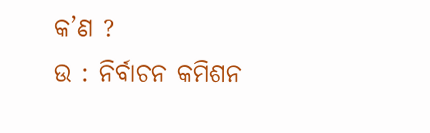କ’ଣ ?
ଉ : ନିର୍ବାଚନ କମିଶନ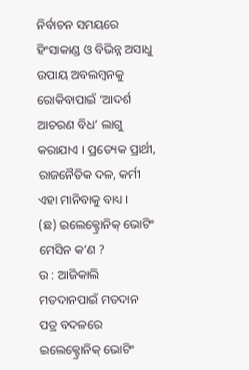ନିର୍ବାଚନ ସମୟରେ ହିଂସାକାଣ୍ଡ ଓ ବିଭିନ୍ନ ଅସାଧୁ ଉପାୟ ଅବଲମ୍ବନକୁ ରୋକିବାପାଇଁ ‘ଆଦର୍ଶ ଆଚରଣ ବିଧ’ ଲାଗୁ କରାଯାଏ । ପ୍ରତ୍ୟେକ ପ୍ରାର୍ଥୀ, ରାଜନୈତିକ ଦଳ, କର୍ମୀ ଏହା ମାନିବାକୁ ବାଧ୍ୟ ।
(ଛ) ଇଲେକ୍ଟ୍ରୋନିକ୍ ଭୋଟିଂ ମେସିନ କ’ଣ ?
ଉ : ଆଜିକାଲି ମତଦାନପାଇଁ ମତଦାନ ପତ୍ର ବଦଳରେ ଇଲେକ୍ଟ୍ରୋନିକ୍ ଭୋଟିଂ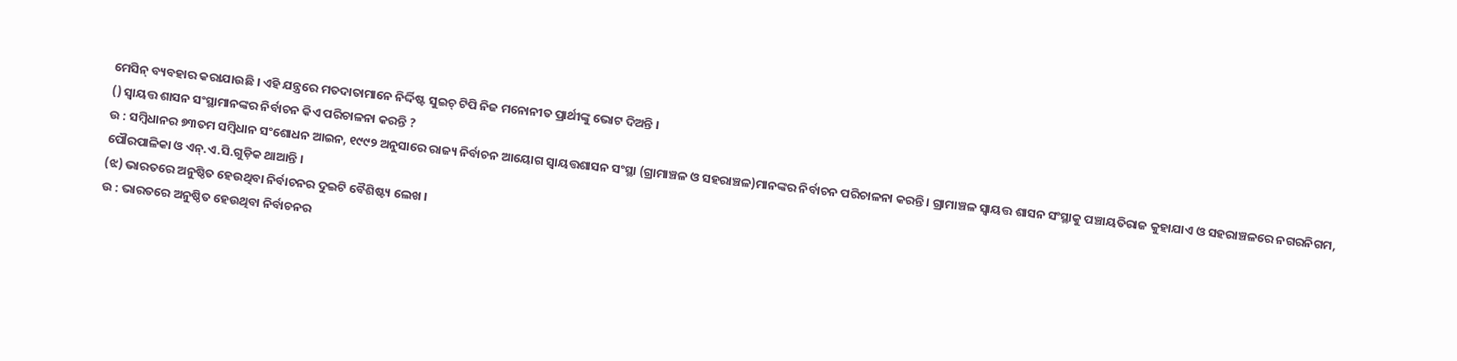ମେସିନ୍ ବ୍ୟବହାର କରାଯାଉଛି । ଏହି ଯନ୍ତ୍ରରେ ମତଦାତାମାନେ ନିର୍ଦ୍ଦିଷ୍ଟ ସୁଇଚ୍ ଟିପି ନିଜ ମନୋନୀତ ପ୍ରାର୍ଥୀଙ୍କୁ ଭୋଟ ଦିଅନ୍ତି ।
() ସ୍ଵାୟତ୍ତ ଶାସନ ସଂସ୍ଥାମାନଙ୍କର ନିର୍ବାଚନ କିଏ ପରିଚାଳନା କରନ୍ତି ?
ଉ : ସମ୍ବିଧାନର ୭୩ତମ ସମ୍ବିଧାନ ସଂଶୋଧନ ଆଇନ, ୧୯୯୨ ଅନୁସାରେ ରାଜ୍ୟ ନିର୍ବାଚନ ଆୟୋଗ ସ୍ୱାୟତ୍ତଶାସନ ସଂସ୍ଥା (ଗ୍ରାମାଞ୍ଚଳ ଓ ସହରାଞ୍ଚଳ)ମାନଙ୍କର ନିର୍ବାଚନ ପରିଚାଳନା କରନ୍ତି । ଗ୍ରାମାଞ୍ଚଳ ସ୍ୱାୟତ୍ତ ଶାସନ ସଂସ୍ଥାକୁ ପଞ୍ଚାୟତିରାଜ କୁହାଯାଏ ଓ ସହରାଞ୍ଚଳରେ ନଗରନିଗମ, ପୌରପାଳିକା ଓ ଏନ୍.ଏ.ସି.ଗୁଡ଼ିକ ଥାଆନ୍ତି ।
(ଝ) ଭାରତରେ ଅନୁଷ୍ଠିତ ହେଉଥିବା ନିର୍ବାଚନର ଦୁଇଟି ବୈଶିଷ୍ଟ୍ୟ ଲେଖ ।
ଉ : ଭାରତରେ ଅନୁଷ୍ଠିତ ହେଉଥିବା ନିର୍ବାଚନର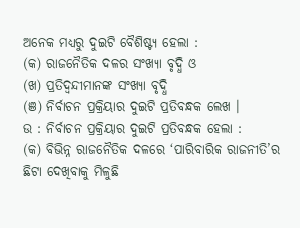ଅନେକ ମଧ୍ୟରୁ ଦୁଇଟି ବୈଶିଷ୍ଟ୍ୟ ହେଲା :
(କ) ରାଜନୈତିକ ଦଳର ସଂଖ୍ୟା ବୃଦ୍ଧି ଓ
(ଖ) ପ୍ରତିଦ୍ବନ୍ଦୀମାନଙ୍କ ସଂଖ୍ୟା ବୃଦ୍ଧି
(ଞ) ନିର୍ବାଚନ ପ୍ରକ୍ରିୟାର ଦୁଇଟି ପ୍ରତିବନ୍ଧକ ଲେଖ ।
ଉ : ନିର୍ବାଚନ ପ୍ରକ୍ରିୟାର ଦୁଇଟି ପ୍ରତିବନ୍ଧକ ହେଲା :
(କ) ବିଭିନ୍ନ ରାଜନୈତିକ ଦଳରେ ‘ପାରିବାରିକ ରାଜନୀତି’ର ଛିଟା ଦେଖିବାକୁ ମିଳୁଛି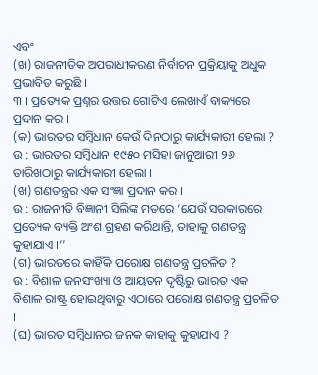ଏବଂ
(ଖ) ରାଜନୀତିକ ଅପରାଧୀକରଣ ନିର୍ବାଚନ ପ୍ରକ୍ରିୟାକୁ ଅଧୁକ ପ୍ରଭାବିତ କରୁଛି ।
୩ । ପ୍ରତ୍ୟେକ ପ୍ରଶ୍ନର ଉତ୍ତର ଗୋଟିଏ ଲେଖାଏଁ ବାକ୍ୟରେ ପ୍ରଦାନ କର ।
(କ) ଭାରତର ସମ୍ବିଧାନ କେଉଁ ଦିନଠାରୁ କାର୍ଯ୍ୟକାରୀ ହେଲା ?
ଉ : ଭାରତର ସମ୍ବିଧାନ ୧୯୫୦ ମସିହା ଜାନୁଆରୀ ୨୬ ତାରିଖଠାରୁ କାର୍ଯ୍ୟକାରୀ ହେଲା ।
(ଖ) ଗଣତନ୍ତ୍ରର ଏକ ସଂଜ୍ଞା ପ୍ରଦାନ କର ।
ଉ : ରାଜନୀତି ବିଜ୍ଞାନୀ ସିଲିଙ୍କ ମତରେ ‘ଯେଉଁ ସରକାରରେ ପ୍ରତ୍ୟେକ ବ୍ୟକ୍ତି ଅଂଶ ଗ୍ରହଣ କରିଥାନ୍ତି, ତାହାକୁ ଗଣତନ୍ତ୍ର କୁହାଯାଏ ।’’
(ଗ) ଭାରତରେ କାହିଁକି ପରୋକ୍ଷ ଗଣତନ୍ତ୍ର ପ୍ରଚଳିତ ?
ଉ : ବିଶାଳ ଜନସଂଖ୍ୟା ଓ ଆୟତନ ଦୃଷ୍ଟିରୁ ଭାରତ ଏକ ବିଶାଳ ରାଷ୍ଟ୍ର ହୋଇଥିବାରୁ ଏଠାରେ ପରୋକ୍ଷ ଗଣତନ୍ତ୍ର ପ୍ରଚଳିତ ।
(ଘ) ଭାରତ ସମ୍ବିଧାନର ଜନକ କାହାକୁ କୁହାଯାଏ ?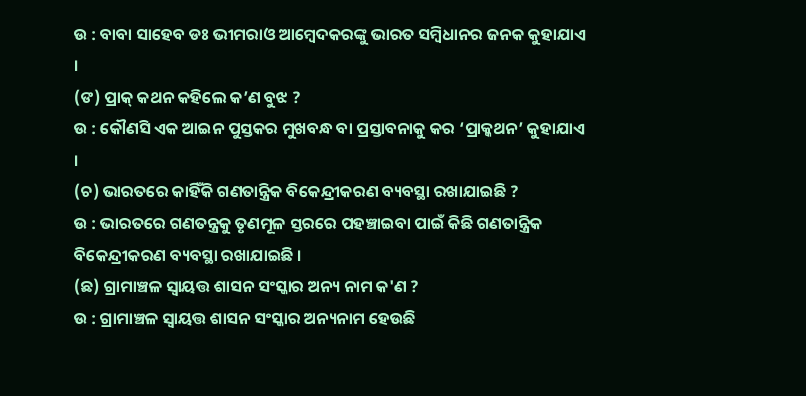ଉ : ବାବା ସାହେବ ଡଃ ଭୀମରାଓ ଆମ୍ବେଦକରଙ୍କୁ ଭାରତ ସମ୍ବିଧାନର ଜନକ କୁହାଯାଏ ।
(ଙ) ପ୍ରାକ୍ କଥନ କହିଲେ କ’ଣ ବୁଝ ?
ଉ : କୌଣସି ଏକ ଆଇନ ପୁସ୍ତକର ମୁଖବନ୍ଧ ବା ପ୍ରସ୍ତାବନାକୁ କର ‘ପ୍ରାକ୍କଥନ’ କୁହାଯାଏ ।
(ଚ) ଭାରତରେ କାହିଁକି ଗଣତାନ୍ତ୍ରିକ ବିକେନ୍ଦ୍ରୀକରଣ ବ୍ୟବସ୍ଥା ରଖାଯାଇଛି ?
ଉ : ଭାରତରେ ଗଣତନ୍ତ୍ରକୁ ତୃଣମୂଳ ସ୍ତରରେ ପହଞ୍ଚାଇବା ପାଇଁ କିଛି ଗଣତାନ୍ତ୍ରିକ ବିକେନ୍ଦ୍ରୀକରଣ ବ୍ୟବସ୍ଥା ରଖାଯାଇଛି ।
(ଛ) ଗ୍ରାମାଞ୍ଚଳ ସ୍ୱାୟତ୍ତ ଶାସନ ସଂସ୍କାର ଅନ୍ୟ ନାମ କ'ଣ ?
ଉ : ଗ୍ରାମାଞ୍ଚଳ ସ୍ୱାୟତ୍ତ ଶାସନ ସଂସ୍କାର ଅନ୍ୟନାମ ହେଉଛି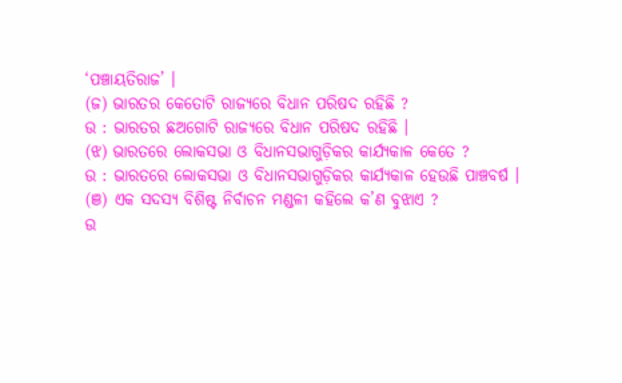‘ପଞ୍ଚାୟତିରାଜ’ ।
(ଜ) ଭାରତର କେତୋଟି ରାଜ୍ୟରେ ବିଧାନ ପରିଷଦ ରହିଛି ?
ଉ : ଭାରତର ଛଅଗୋଟି ରାଜ୍ୟରେ ବିଧାନ ପରିଷଦ ରହିଛି ।
(ଝ) ଭାରତରେ ଲୋକସଭା ଓ ବିଧାନସଭାଗୁଡ଼ିକର କାର୍ଯ୍ୟକାଳ କେତେ ?
ଉ : ଭାରତରେ ଲୋକସଭା ଓ ବିଧାନସଭାଗୁଡ଼ିକର କାର୍ଯ୍ୟକାଳ ହେଉଛି ପାଞ୍ଚବର୍ଷ ।
(ଞ) ଏକ ସଦସ୍ୟ ବିଶିଷ୍ଟ ନିର୍ବାଚନ ମଣ୍ଡଳୀ କହିଲେ କ’ଣ ବୁଝାଏ ?
ଉ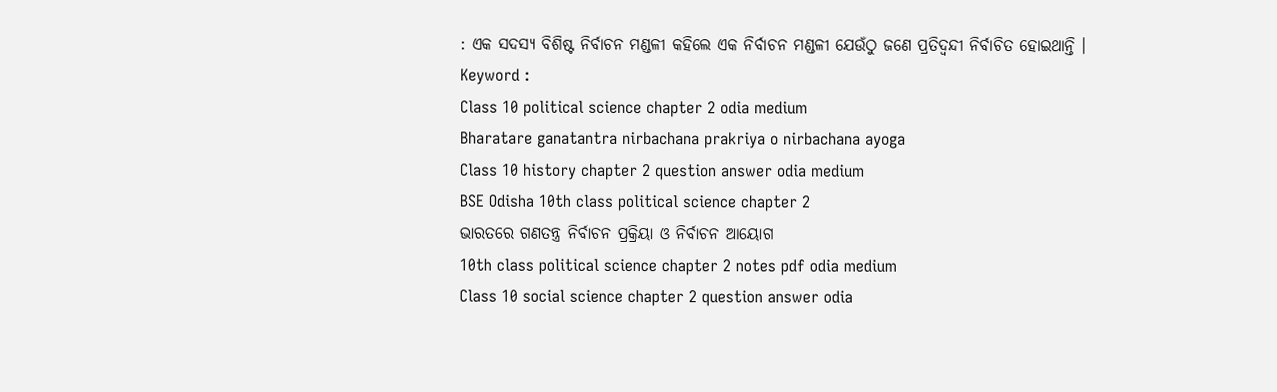: ଏକ ସଦସ୍ୟ ବିଶିଷ୍ଟ ନିର୍ବାଚନ ମଣ୍ଡଳୀ କହିଲେ ଏକ ନିର୍ବାଚନ ମଣ୍ଡଳୀ ଯେଉଁଠୁ ଜଣେ ପ୍ରତିଦ୍ବନ୍ଦୀ ନିର୍ବାଚିତ ହୋଇଥାନ୍ତି ।
Keyword :
Class 10 political science chapter 2 odia medium
Bharatare ganatantra nirbachana prakriya o nirbachana ayoga
Class 10 history chapter 2 question answer odia medium
BSE Odisha 10th class political science chapter 2
ଭାରତରେ ଗଣତନ୍ତ୍ର ନିର୍ବାଚନ ପ୍ରକ୍ରିୟା ଓ ନିର୍ବାଚନ ଆୟୋଗ
10th class political science chapter 2 notes pdf odia medium
Class 10 social science chapter 2 question answer odia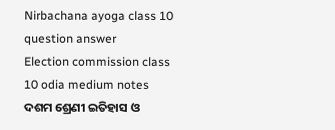Nirbachana ayoga class 10 question answer
Election commission class 10 odia medium notes
ଦଶମ ଶ୍ରେଣୀ ଇତିହାସ ଓ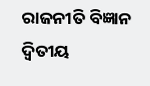ରାଜନୀତି ବିଜ୍ଞାନ ଦ୍ଵିତୀୟ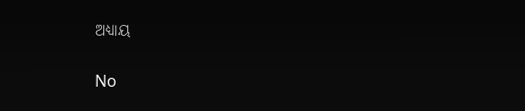ଅଧ୍ୟାୟ

No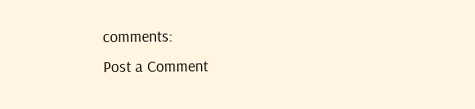comments:
Post a Comment